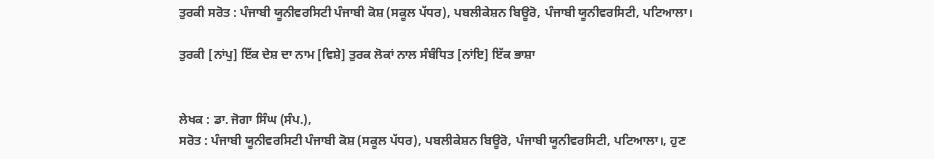ਤੁਰਕੀ ਸਰੋਤ : ਪੰਜਾਬੀ ਯੂਨੀਵਰਸਿਟੀ ਪੰਜਾਬੀ ਕੋਸ਼ (ਸਕੂਲ ਪੱਧਰ), ਪਬਲੀਕੇਸ਼ਨ ਬਿਊਰੋ, ਪੰਜਾਬੀ ਯੂਨੀਵਰਸਿਟੀ, ਪਟਿਆਲਾ।

ਤੁਰਕੀ [ਨਾਂਪੁ] ਇੱਕ ਦੇਸ਼ ਦਾ ਨਾਮ [ਵਿਸ਼ੇ] ਤੁਰਕ ਲੋਕਾਂ ਨਾਲ ਸੰਬੰਧਿਤ [ਨਾਂਇ] ਇੱਕ ਭਾਸ਼ਾ


ਲੇਖਕ : ਡਾ. ਜੋਗਾ ਸਿੰਘ (ਸੰਪ.),
ਸਰੋਤ : ਪੰਜਾਬੀ ਯੂਨੀਵਰਸਿਟੀ ਪੰਜਾਬੀ ਕੋਸ਼ (ਸਕੂਲ ਪੱਧਰ), ਪਬਲੀਕੇਸ਼ਨ ਬਿਊਰੋ, ਪੰਜਾਬੀ ਯੂਨੀਵਰਸਿਟੀ, ਪਟਿਆਲਾ।, ਹੁਣ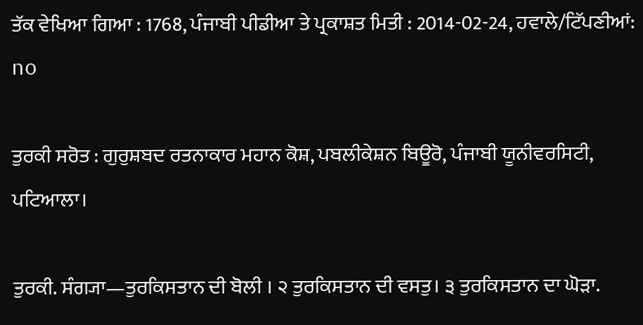ਤੱਕ ਵੇਖਿਆ ਗਿਆ : 1768, ਪੰਜਾਬੀ ਪੀਡੀਆ ਤੇ ਪ੍ਰਕਾਸ਼ਤ ਮਿਤੀ : 2014-02-24, ਹਵਾਲੇ/ਟਿੱਪਣੀਆਂ: no

ਤੁਰਕੀ ਸਰੋਤ : ਗੁਰੁਸ਼ਬਦ ਰਤਨਾਕਾਰ ਮਹਾਨ ਕੋਸ਼, ਪਬਲੀਕੇਸ਼ਨ ਬਿਊਰੋ, ਪੰਜਾਬੀ ਯੂਨੀਵਰਸਿਟੀ, ਪਟਿਆਲਾ।

ਤੁਰਕੀ. ਸੰਗ੍ਯਾ—ਤੁਰਕਿਸਤਾਨ ਦੀ ਬੋਲੀ । ੨ ਤੁਰਕਿਸਤਾਨ ਦੀ ਵਸਤੁ। ੩ ਤੁਰਕਿਸਤਾਨ ਦਾ ਘੋੜਾ.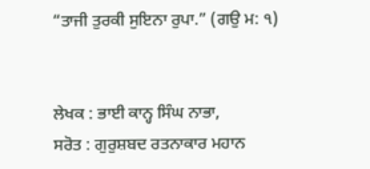“ਤਾਜੀ ਤੁਰਕੀ ਸੁਇਨਾ ਰੁਪਾ.” (ਗਉ ਮ: ੧)


ਲੇਖਕ : ਭਾਈ ਕਾਨ੍ਹ ਸਿੰਘ ਨਾਭਾ,
ਸਰੋਤ : ਗੁਰੁਸ਼ਬਦ ਰਤਨਾਕਾਰ ਮਹਾਨ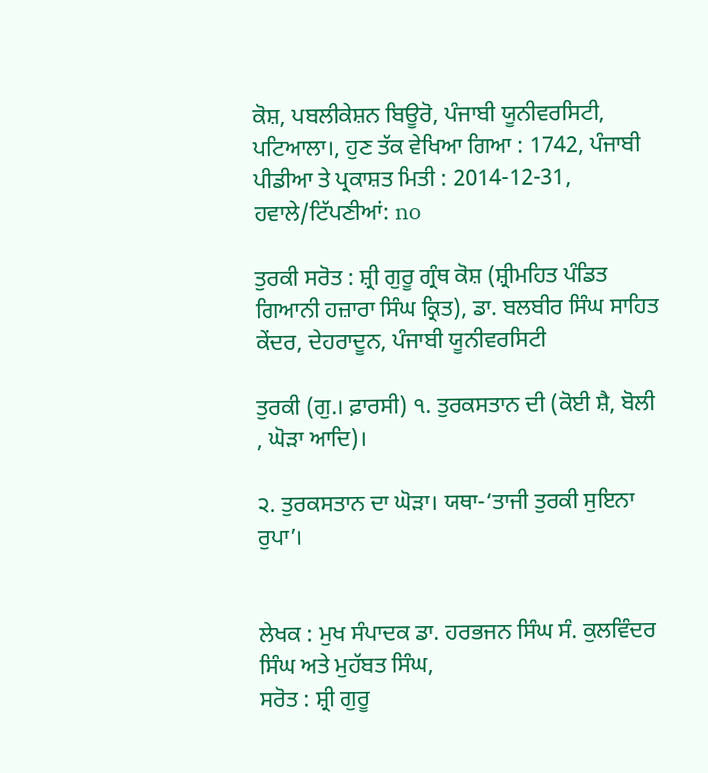ਕੋਸ਼, ਪਬਲੀਕੇਸ਼ਨ ਬਿਊਰੋ, ਪੰਜਾਬੀ ਯੂਨੀਵਰਸਿਟੀ, ਪਟਿਆਲਾ।, ਹੁਣ ਤੱਕ ਵੇਖਿਆ ਗਿਆ : 1742, ਪੰਜਾਬੀ ਪੀਡੀਆ ਤੇ ਪ੍ਰਕਾਸ਼ਤ ਮਿਤੀ : 2014-12-31, ਹਵਾਲੇ/ਟਿੱਪਣੀਆਂ: no

ਤੁਰਕੀ ਸਰੋਤ : ਸ਼੍ਰੀ ਗੁਰੂ ਗ੍ਰੰਥ ਕੋਸ਼ (ਸ਼੍ਰੀਮਹਿਤ ਪੰਡਿਤ ਗਿਆਨੀ ਹਜ਼ਾਰਾ ਸਿੰਘ ਕ੍ਰਿਤ), ਡਾ. ਬਲਬੀਰ ਸਿੰਘ ਸਾਹਿਤ ਕੇਂਦਰ, ਦੇਹਰਾਦੂਨ, ਪੰਜਾਬੀ ਯੂਨੀਵਰਸਿਟੀ

ਤੁਰਕੀ (ਗੁ.। ਫ਼ਾਰਸੀ) ੧. ਤੁਰਕਸਤਾਨ ਦੀ (ਕੋਈ ਸ਼ੈ, ਬੋਲੀ , ਘੋੜਾ ਆਦਿ)।

੨. ਤੁਰਕਸਤਾਨ ਦਾ ਘੋੜਾ। ਯਥਾ-‘ਤਾਜੀ ਤੁਰਕੀ ਸੁਇਨਾ ਰੁਪਾ’।


ਲੇਖਕ : ਮੁਖ ਸੰਪਾਦਕ ਡਾ. ਹਰਭਜਨ ਸਿੰਘ ਸੰ. ਕੁਲਵਿੰਦਰ ਸਿੰਘ ਅਤੇ ਮੁਹੱਬਤ ਸਿੰਘ,
ਸਰੋਤ : ਸ਼੍ਰੀ ਗੁਰੂ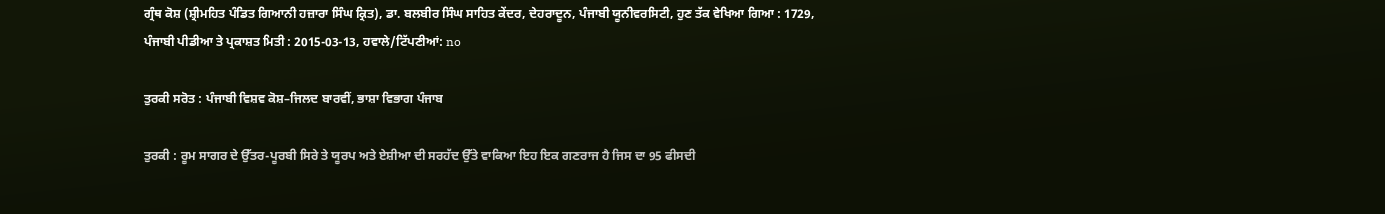ਗ੍ਰੰਥ ਕੋਸ਼ (ਸ਼੍ਰੀਮਹਿਤ ਪੰਡਿਤ ਗਿਆਨੀ ਹਜ਼ਾਰਾ ਸਿੰਘ ਕ੍ਰਿਤ), ਡਾ. ਬਲਬੀਰ ਸਿੰਘ ਸਾਹਿਤ ਕੇਂਦਰ, ਦੇਹਰਾਦੂਨ, ਪੰਜਾਬੀ ਯੂਨੀਵਰਸਿਟੀ, ਹੁਣ ਤੱਕ ਵੇਖਿਆ ਗਿਆ : 1729, ਪੰਜਾਬੀ ਪੀਡੀਆ ਤੇ ਪ੍ਰਕਾਸ਼ਤ ਮਿਤੀ : 2015-03-13, ਹਵਾਲੇ/ਟਿੱਪਣੀਆਂ: no

ਤੁਰਕੀ ਸਰੋਤ : ਪੰਜਾਬੀ ਵਿਸ਼ਵ ਕੋਸ਼–ਜਿਲਦ ਬਾਰਵੀਂ, ਭਾਸ਼ਾ ਵਿਭਾਗ ਪੰਜਾਬ

ਤੁਰਕੀ : ਰੂਮ ਸਾਗਰ ਦੇ ਉੱਤਰ-ਪੂਰਬੀ ਸਿਰੇ ਤੇ ਯੂਰਪ ਅਤੇ ਏਸ਼ੀਆ ਦੀ ਸਰਹੱਦ ਉੱਤੇ ਵਾਕਿਆ ਇਹ ਇਕ ਗਣਰਾਜ ਹੈ ਜਿਸ ਦਾ 95 ਫੀਸਦੀ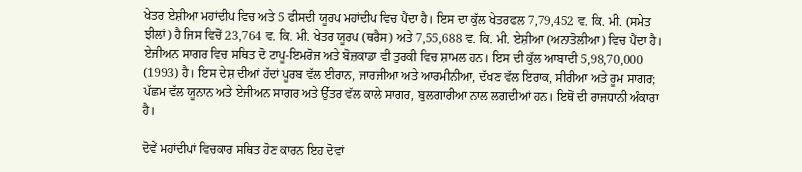ਖੇਤਰ ਏਸ਼ੀਆ ਮਹਾਂਦੀਪ ਵਿਚ ਅਤੇ 5 ਫੀਸਦੀ ਯੂਰਪ ਮਹਾਂਦੀਪ ਵਿਚ ਪੈਂਦਾ ਹੈ। ਇਸ ਦਾ ਕੁੱਲ ਖੇਤਰਫਲ 7,79,452 ਵ. ਕਿ. ਮੀ. (ਸਮੇਤ ਝੀਲਾਂ) ਹੈ ਜਿਸ ਵਿਚੋਂ 23,764 ਵ. ਕਿ. ਮੀ. ਖੇਤਰ ਯੂਰਪ (ਥਰੈਸ) ਅਤੇ 7,55,688 ਵ. ਕਿ. ਮੀ. ਏਸ਼ੀਆ (ਅਨਾਤੋਲੀਆ) ਵਿਚ ਪੈਂਦਾ ਹੈ। ਏਜੀਅਨ ਸਾਗਰ ਵਿਚ ਸਥਿਤ ਦੋ ਟਾਪੂ-ਇਮਰੋਜ ਅਤੇ ਬੋਜ਼ਕਾਡਾ ਵੀ ਤੁਰਕੀ ਵਿਚ ਸ਼ਾਮਲ ਹਨ। ਇਸ ਦੀ ਕੁੱਲ ਆਬਾਦੀ 5,98,70,000 (1993) ਹੈ। ਇਸ ਦੇਸ਼ ਦੀਆਂ ਹੱਦਾਂ ਪੂਰਬ ਵੱਲ ਈਰਾਨ, ਜਾਰਜੀਆ ਅਤੇ ਆਰਮੀਨੀਆ, ਦੱਖਣ ਵੱਲ ਇਰਾਕ, ਸੀਰੀਆ ਅਤੇ ਰੂਮ ਸਾਗਰ; ਪੱਛਮ ਵੱਲ ਯੂਨਾਨ ਅਤੇ ਏਜੀਅਨ ਸਾਗਰ ਅਤੇ ਉੱਤਰ ਵੱਲ ਕਾਲੇ ਸਾਗਰ, ਬੁਲਗਾਰੀਆ ਨਾਲ ਲਗਦੀਆਂ ਹਨ। ਇਥੋਂ ਦੀ ਰਾਜਧਾਨੀ ਅੰਕਾਰਾ ਹੈ।

ਦੋਵੇਂ ਮਹਾਂਦੀਪਾਂ ਵਿਚਕਾਰ ਸਥਿਤ ਹੋਣ ਕਾਰਨ ਇਹ ਦੋਵਾਂ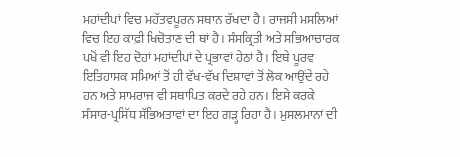ਮਹਾਂਦੀਪਾਂ ਵਿਚ ਮਹੱਤਵਪੂਰਨ ਸਥਾਨ ਰੱਖਦਾ ਹੈ। ਰਾਜਸੀ ਮਸਲਿਆਂ ਵਿਚ ਇਹ ਕਾਫ਼ੀ ਖਿਚੋਤਾਣ ਦੀ ਥਾਂ ਹੈ। ਸੰਸਕ੍ਰਿਤੀ ਅਤੇ ਸਭਿਆਚਾਰਕ ਪਖੋਂ ਵੀ ਇਹ ਦੋਹਾਂ ਮਹਾਂਦੀਪਾਂ ਦੇ ਪ੍ਰਭਾਵਾਂ ਹੇਠਾਂ ਹੈ। ਇਥੇ ਪੂਰਵ ਇਤਿਹਾਸਕ ਸਮਿਆਂ ਤੋਂ ਹੀ ਵੱਖ-ਵੱਖ ਦਿਸ਼ਾਵਾਂ ਤੋਂ ਲੋਕ ਆਉਂਦੇ ਰਹੇ ਹਨ ਅਤੇ ਸਾਮਰਾਜ ਵੀ ਸਥਾਪਿਤ ਕਰਦੇ ਰਹੇ ਹਨ। ਇਸੇ ਕਰਕੇ ਸੰਸਾਰ-ਪ੍ਰਸਿੱਧ ਸੱਭਿਅਤਾਵਾਂ ਦਾ ਇਹ ਗੜ੍ਹ ਰਿਹਾ ਹੈ। ਮੁਸਲਮਾਨਾਂ ਦੀ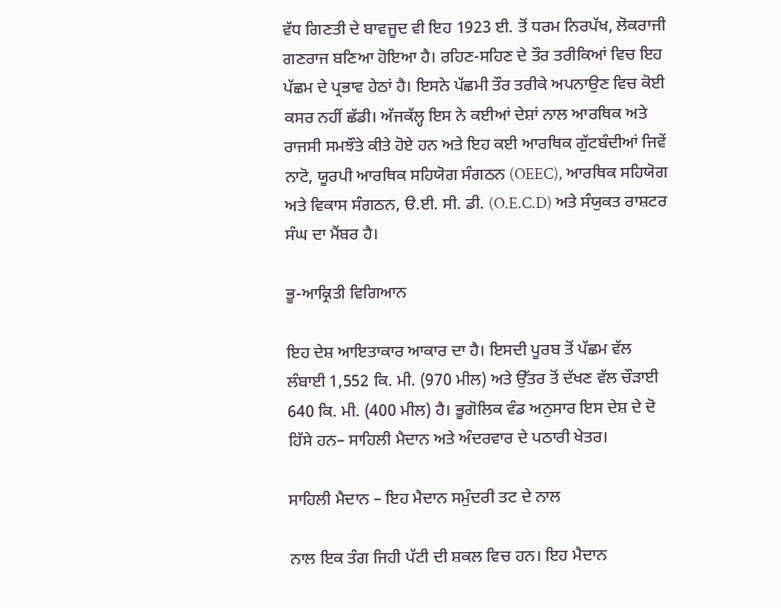ਵੱਧ ਗਿਣਤੀ ਦੇ ਬਾਵਜੂਦ ਵੀ ਇਹ 1923 ਈ. ਤੋਂ ਧਰਮ ਨਿਰਪੱਖ, ਲੋਕਰਾਜੀ ਗਣਰਾਜ ਬਣਿਆ ਹੋਇਆ ਹੈ। ਰਹਿਣ-ਸਹਿਣ ਦੇ ਤੌਰ ਤਰੀਕਿਆਂ ਵਿਚ ਇਹ ਪੱਛਮ ਦੇ ਪ੍ਰਭਾਵ ਹੇਠਾਂ ਹੈ। ਇਸਨੇ ਪੱਛਮੀ ਤੌਰ ਤਰੀਕੇ ਅਪਨਾਉਣ ਵਿਚ ਕੋਈ ਕਸਰ ਨਹੀਂ ਛੱਡੀ। ਅੱਜਕੱਲ੍ਹ ਇਸ ਨੇ ਕਈਆਂ ਦੇਸ਼ਾਂ ਨਾਲ ਆਰਥਿਕ ਅਤੇ ਰਾਜਸੀ ਸਮਝੌਤੇ ਕੀਤੇ ਹੋਏ ਹਨ ਅਤੇ ਇਹ ਕਈ ਆਰਥਿਕ ਗੁੱਟਬੰਦੀਆਂ ਜਿਵੇਂ ਨਾਟੋ, ਯੂਰਪੀ ਆਰਥਿਕ ਸਹਿਯੋਗ ਸੰਗਠਨ (OEEC), ਆਰਥਿਕ ਸਹਿਯੋਗ ਅਤੇ ਵਿਕਾਸ ਸੰਗਠਨ, ੳ.ਈ. ਸੀ. ਡੀ. (O.E.C.D) ਅਤੇ ਸੰਯੁਕਤ ਰਾਸ਼ਟਰ ਸੰਘ ਦਾ ਮੈਂਬਰ ਹੈ।

ਭੂ-ਆਕ੍ਰਿਤੀ ਵਿਗਿਆਨ

ਇਹ ਦੇਸ਼ ਆਇਤਾਕਾਰ ਆਕਾਰ ਦਾ ਹੈ। ਇਸਦੀ ਪੂਰਬ ਤੋਂ ਪੱਛਮ ਵੱਲ ਲੰਬਾਈ 1,552 ਕਿ. ਮੀ. (970 ਮੀਲ) ਅਤੇ ਉੱਤਰ ਤੋਂ ਦੱਖਣ ਵੱਲ ਚੌੜਾਈ 640 ਕਿ. ਮੀ. (400 ਮੀਲ) ਹੈ। ਭੂਗੋਲਿਕ ਵੰਡ ਅਨੁਸਾਰ ਇਸ ਦੇਸ਼ ਦੇ ਦੋ ਹਿੱਸੇ ਹਨ– ਸਾਹਿਲੀ ਮੈਦਾਨ ਅਤੇ ਅੰਦਰਵਾਰ ਦੇ ਪਠਾਰੀ ਖੇਤਰ।

ਸਾਹਿਲੀ ਮੈਦਾਨ – ਇਹ ਮੈਦਾਨ ਸਮੁੰਦਰੀ ਤਟ ਦੇ ਨਾਲ

ਨਾਲ ਇਕ ਤੰਗ ਜਿਹੀ ਪੱਟੀ ਦੀ ਸ਼ਕਲ ਵਿਚ ਹਨ। ਇਹ ਮੈਦਾਨ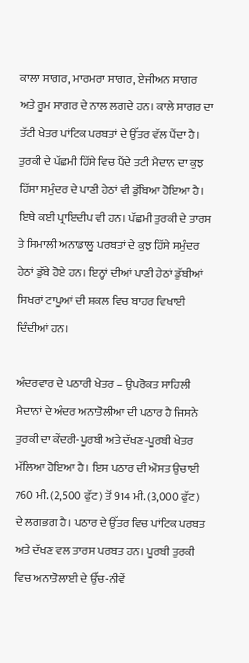ਕਾਲਾ ਸਾਗਰ, ਮਾਰਮਰਾ ਸਾਗਰ, ਏਜੀਅਨ ਸਾਗਰ ਅਤੇ ਰੂਮ ਸਾਗਰ ਦੇ ਨਾਲ ਲਗਦੇ ਹਨ। ਕਾਲੇ ਸਾਗਰ ਦਾ ਤੱਟੀ ਖੇਤਰ ਪਾਂਟਿਕ ਪਰਬਤਾਂ ਦੇ ਉੱਤਰ ਵੱਲ ਪੈਂਦਾ ਹੈ। ਤੁਰਕੀ ਦੇ ਪੱਛਮੀ ਹਿੱਸੇ ਵਿਚ ਪੈਂਦੇ ਤਟੀ ਮੈਦਾਨ ਦਾ ਕੁਝ ਹਿੱਸਾ ਸਮੁੰਦਰ ਦੇ ਪਾਣੀ ਹੇਠਾਂ ਵੀ ਡੁੱਬਿਆ ਹੋਇਆ ਹੈ। ਇਥੇ ਕਈ ਪ੍ਰਾਇਦੀਪ ਵੀ ਹਨ। ਪੱਛਮੀ ਤੁਰਕੀ ਦੇ ਤਾਰਸ ਤੇ ਸਿਮਾਲੀ ਅਨਾਡਾਲੂ ਪਰਬਤਾਂ ਦੇ ਕੁਝ ਹਿੱਸੇ ਸਮੁੰਦਰ ਹੇਠਾਂ ਡੁੱਬੇ ਹੋਏ ਹਨ। ਇਨ੍ਹਾਂ ਦੀਆਂ ਪਾਣੀ ਹੇਠਾਂ ਡੁੱਬੀਆਂ ਸਿਖਰਾਂ ਟਾਪੂਆਂ ਦੀ ਸ਼ਕਲ ਵਿਚ ਬਾਹਰ ਵਿਖਾਈ ਦਿੰਦੀਆਂ ਹਨ।

ਅੰਦਰਵਾਰ ਦੇ ਪਠਾਰੀ ਖੇਤਰ – ਉਪਰੋਕਤ ਸਾਹਿਲੀ ਮੈਦਾਨਾਂ ਦੇ ਅੰਦਰ ਅਨਾਤੋਲੀਆ ਦੀ ਪਠਾਰ ਹੈ ਜਿਸਨੇ ਤੁਰਕੀ ਦਾ ਕੇਂਦਰੀ-ਪੂਰਬੀ ਅਤੇ ਦੱਖਣ-ਪੂਰਬੀ ਖੇਤਰ ਮੱਲਿਆ ਹੋਇਆ ਹੈ। ਇਸ ਪਠਾਰ ਦੀ ਔਸਤ ਉਚਾਈ 760 ਮੀ. (2,500 ਫੁੱਟ) ਤੋਂ 914 ਮੀ. (3,000 ਫੁੱਟ) ਦੇ ਲਗਭਗ ਹੈ। ਪਠਾਰ ਦੇ ਉੱਤਰ ਵਿਚ ਪਾਂਟਿਕ ਪਰਬਤ ਅਤੇ ਦੱਖਣ ਵਲ ਤਾਰਸ ਪਰਬਤ ਹਨ। ਪੂਰਬੀ ਤੁਰਕੀ ਵਿਚ ਅਨਾਤੋਲਾਈ ਦੇ ਉੱਚ-ਨੀਵੇਂ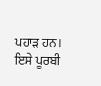ਪਹਾੜ ਹਨ। ਇਸੇ ਪੂਰਬੀ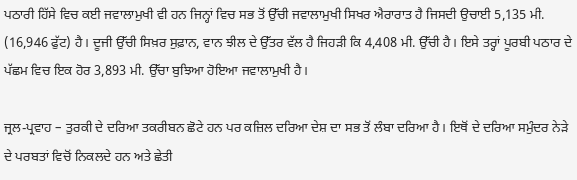ਪਠਾਰੀ ਹਿੱਸੇ ਵਿਚ ਕਈ ਜਵਾਲਾਮੁਖੀ ਵੀ ਹਨ ਜਿਨ੍ਹਾਂ ਵਿਚ ਸਭ ਤੋਂ ਉੱਚੀ ਜਵਾਲਾਮੁਖੀ ਸਿਖਰ ਐਰਾਰਾਤ ਹੈ ਜਿਸਦੀ ਉਚਾਈ 5,135 ਮੀ. (16,946 ਫੁੱਟ) ਹੈ। ਦੂਜੀ ਉੱਚੀ ਸਿਖ਼ਰ ਸੁਫ਼ਾਨ, ਵਾਨ ਝੀਲ ਦੇ ਉੱਤਰ ਵੱਲ ਹੈ ਜਿਹੜੀ ਕਿ 4,408 ਮੀ. ਉੱਚੀ ਹੈ। ਇਸੇ ਤਰ੍ਹਾਂ ਪੂਰਬੀ ਪਠਾਰ ਦੇ ਪੱਛਮ ਵਿਚ ਇਕ ਹੋਰ 3,893 ਮੀ. ਉੱਚਾ ਬੁਝਿਆ ਹੋਇਆ ਜਵਾਲਾਮੁਖੀ ਹੈ।

ਜ੍ਰਲ-ਪ੍ਰਵਾਹ – ਤੁਰਕੀ ਦੇ ਦਰਿਆ ਤਕਰੀਬਨ ਛੋਟੇ ਹਨ ਪਰ ਕਜ਼ਿਲ ਦਰਿਆ ਦੇਸ਼ ਦਾ ਸਭ ਤੋਂ ਲੰਬਾ ਦਰਿਆ ਹੈ। ਇਥੋਂ ਦੇ ਦਰਿਆ ਸਮੁੰਦਰ ਨੇੜੇ ਦੇ ਪਰਬਤਾਂ ਵਿਚੋਂ ਨਿਕਲਦੇ ਹਨ ਅਤੇ ਛੇਤੀ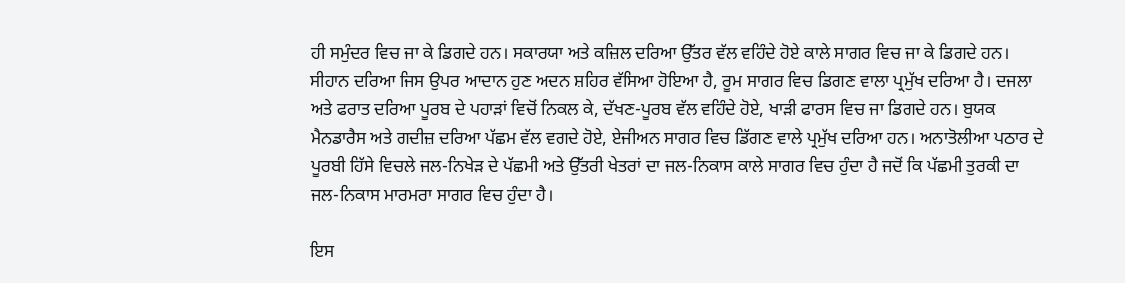ਹੀ ਸਮੁੰਦਰ ਵਿਚ ਜਾ ਕੇ ਡਿਗਦੇ ਹਨ। ਸਕਾਰਯਾ ਅਤੇ ਕਜ਼ਿਲ ਦਰਿਆ ਉੱਤਰ ਵੱਲ ਵਹਿੰਦੇ ਹੋਏ ਕਾਲੇ ਸਾਗਰ ਵਿਚ ਜਾ ਕੇ ਡਿਗਦੇ ਹਨ। ਸੀਹਾਨ ਦਰਿਆ ਜਿਸ ਉਪਰ ਆਦਾਨ ਹੁਣ ਅਦਨ ਸ਼ਹਿਰ ਵੱਸਿਆ ਹੋਇਆ ਹੈ, ਰੂਮ ਸਾਗਰ ਵਿਚ ਡਿਗਣ ਵਾਲਾ ਪ੍ਰਮੁੱਖ ਦਰਿਆ ਹੈ। ਦਜਲਾ ਅਤੇ ਫਰਾਤ ਦਰਿਆ ਪੂਰਬ ਦੇ ਪਹਾੜਾਂ ਵਿਚੋਂ ਨਿਕਲ ਕੇ, ਦੱਖਣ-ਪੂਰਬ ਵੱਲ ਵਹਿੰਦੇ ਹੋਏ, ਖਾੜੀ ਫਾਰਸ ਵਿਚ ਜਾ ਡਿਗਦੇ ਹਨ। ਬੁਯਕ ਮੈਨਡਾਰੈਸ ਅਤੇ ਗਦੀਜ਼ ਦਰਿਆ ਪੱਛਮ ਵੱਲ ਵਗਦੇ ਹੋਏ, ਏਜੀਅਨ ਸਾਗਰ ਵਿਚ ਡਿੱਗਣ ਵਾਲੇ ਪ੍ਰਮੁੱਖ ਦਰਿਆ ਹਨ। ਅਨਾਤੋਲੀਆ ਪਠਾਰ ਦੇ ਪੂਰਬੀ ਹਿੱਸੇ ਵਿਚਲੇ ਜਲ-ਨਿਖੇੜ ਦੇ ਪੱਛਮੀ ਅਤੇ ਉੱਤਰੀ ਖੇਤਰਾਂ ਦਾ ਜਲ-ਨਿਕਾਸ ਕਾਲੇ ਸਾਗਰ ਵਿਚ ਹੁੰਦਾ ਹੈ ਜਦੋਂ ਕਿ ਪੱਛਮੀ ਤੁਰਕੀ ਦਾ ਜਲ-ਨਿਕਾਸ ਮਾਰਮਰਾ ਸਾਗਰ ਵਿਚ ਹੁੰਦਾ ਹੈ।

ਇਸ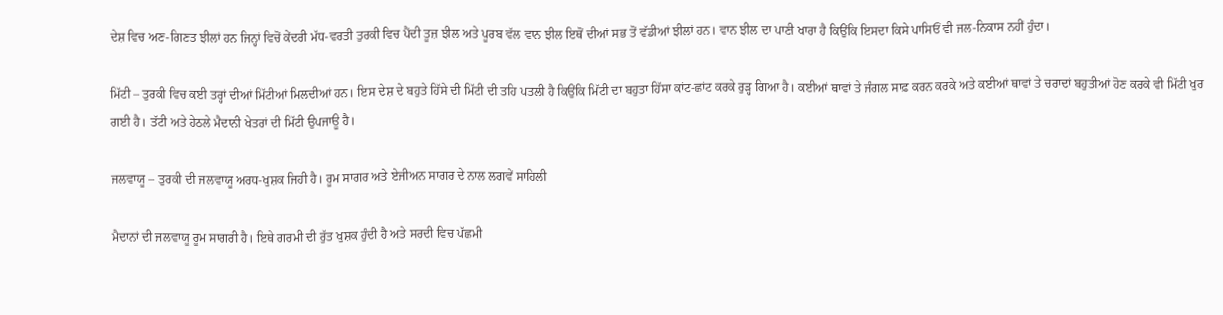ਦੇਸ਼ ਵਿਚ ਅਣ-ਗਿਣਤ ਝੀਲਾਂ ਹਨ ਜਿਨ੍ਹਾਂ ਵਿਚੋਂ ਕੇਂਦਰੀ ਮੱਧ-ਵਰਤੀ ਤੁਰਕੀ ਵਿਚ ਪੈਂਦੀ ਤੂਜ਼ ਝੀਲ ਅਤੇ ਪੂਰਬ ਵੱਲ ਵਾਨ ਝੀਲ ਇਥੋਂ ਦੀਆਂ ਸਭ ਤੋਂ ਵੱਡੀਆਂ ਝੀਲਾਂ ਹਨ। ਵਾਨ ਝੀਲ ਦਾ ਪਾਣੀ ਖਾਰਾ ਹੈ ਕਿਉਂਕਿ ਇਸਦਾ ਕਿਸੇ ਪਾਸਿਓਂ ਵੀ ਜਲ-ਨਿਕਾਸ ਨਹੀਂ ਹੁੰਦਾ।

ਮਿੱਟੀ – ਤੁਰਕੀ ਵਿਚ ਕਈ ਤਰ੍ਹਾਂ ਦੀਆਂ ਮਿੱਟੀਆਂ ਮਿਲਦੀਆਂ ਹਨ। ਇਸ ਦੇਸ਼ ਦੇ ਬਹੁਤੇ ਹਿੱਸੇ ਦੀ ਮਿੱਟੀ ਦੀ ਤਹਿ ਪਤਲੀ ਹੈ ਕਿਉਂਕਿ ਮਿੱਟੀ ਦਾ ਬਹੁਤਾ ਹਿੱਸਾ ਕਾਂਟ-ਛਾਂਟ ਕਰਕੇ ਰੁੜ੍ਹ ਗਿਆ ਹੈ। ਕਈਆਂ ਥਾਵਾਂ ਤੇ ਜੰਗਲ ਸਾਫ਼ ਕਰਨ ਕਰਕੇ ਅਤੇ ਕਈਆਂ ਥਾਵਾਂ ਤੇ ਚਰਾਦਾਂ ਬਹੁਤੀਆਂ ਹੋਣ ਕਰਕੇ ਵੀ ਮਿੱਟੀ ਖੁਰ ਗਈ ਹੈ। ਤੱਟੀ ਅਤੇ ਹੇਠਲੇ ਮੈਦਾਨੀ ਖੇਤਰਾਂ ਦੀ ਮਿੱਟੀ ਉਪਜਾਊ ਹੈ।

ਜਲਵਾਯੂ – ਤੁਰਕੀ ਦੀ ਜਲਵਾਯੂ ਅਰਧ-ਖੁਸ਼ਕ ਜਿਹੀ ਹੈ। ਰੂਮ ਸਾਗਰ ਅਤੇ ਏਜੀਅਨ ਸਾਗਰ ਦੇ ਨਾਲ ਲਗਵੇਂ ਸਾਹਿਲੀ

ਮੈਦਾਨਾਂ ਦੀ ਜਲਵਾਯੂ ਰੂਮ ਸਾਗਰੀ ਹੈ। ਇਥੇ ਗਰਮੀ ਦੀ ਰੁੱਤ ਖੁਸ਼ਕ ਹੁੰਦੀ ਹੈ ਅਤੇ ਸਰਦੀ ਵਿਚ ਪੱਛਮੀ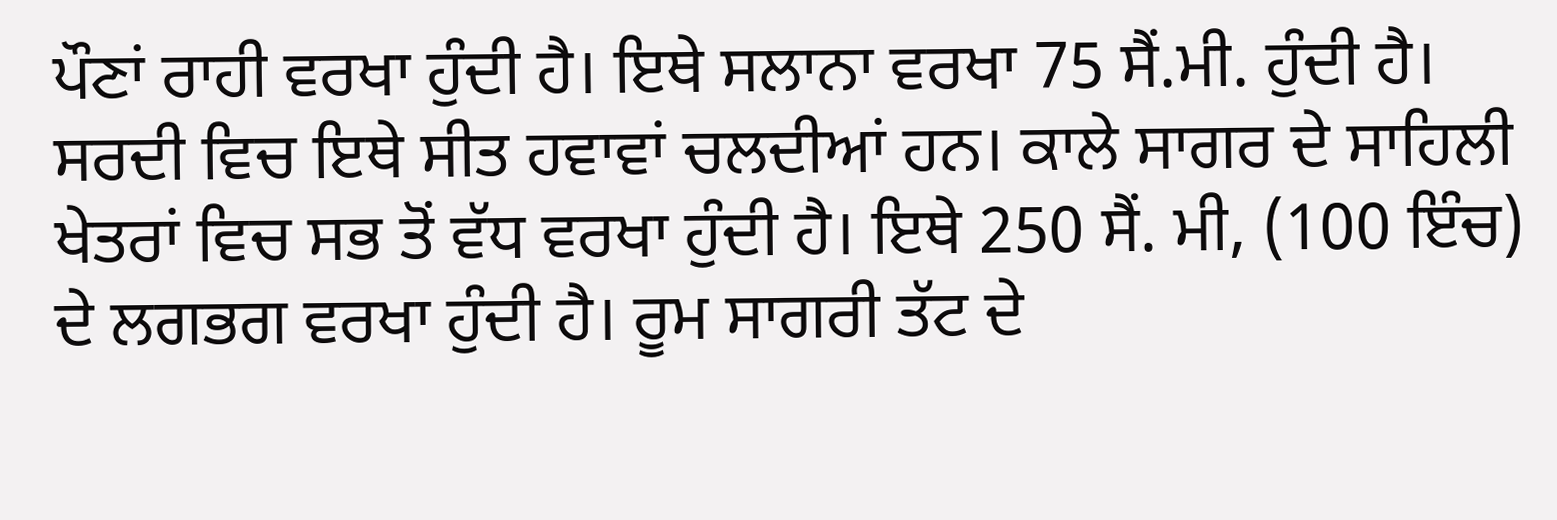ਪੌਣਾਂ ਰਾਹੀ ਵਰਖਾ ਹੁੰਦੀ ਹੈ। ਇਥੇ ਸਲਾਨਾ ਵਰਖਾ 75 ਸੈਂ.ਮੀ. ਹੁੰਦੀ ਹੈ। ਸਰਦੀ ਵਿਚ ਇਥੇ ਸੀਤ ਹਵਾਵਾਂ ਚਲਦੀਆਂ ਹਨ। ਕਾਲੇ ਸਾਗਰ ਦੇ ਸਾਹਿਲੀ ਖੇਤਰਾਂ ਵਿਚ ਸਭ ਤੋਂ ਵੱਧ ਵਰਖਾ ਹੁੰਦੀ ਹੈ। ਇਥੇ 250 ਸੈਂ. ਮੀ, (100 ਇੰਚ) ਦੇ ਲਗਭਗ ਵਰਖਾ ਹੁੰਦੀ ਹੈ। ਰੂਮ ਸਾਗਰੀ ਤੱਟ ਦੇ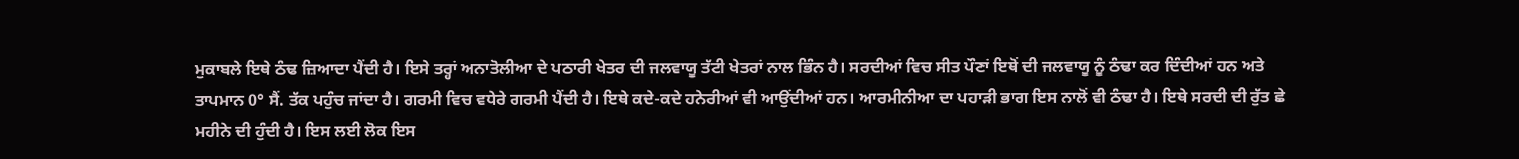ਮੁਕਾਬਲੇ ਇਥੇ ਠੰਢ ਜ਼ਿਆਦਾ ਪੈਂਦੀ ਹੈ। ਇਸੇ ਤਰ੍ਹਾਂ ਅਨਾਤੋਲੀਆ ਦੇ ਪਠਾਰੀ ਖੇਤਰ ਦੀ ਜਲਵਾਯੂ ਤੱਟੀ ਖੇਤਰਾਂ ਨਾਲ ਭਿੰਨ ਹੈ। ਸਰਦੀਆਂ ਵਿਚ ਸੀਤ ਪੌਣਾਂ ਇਥੋਂ ਦੀ ਜਲਵਾਯੂ ਨੂੰ ਠੰਢਾ ਕਰ ਦਿੰਦੀਆਂ ਹਨ ਅਤੇ ਤਾਪਮਾਨ 0° ਸੈਂ. ਤੱਕ ਪਹੁੰਚ ਜਾਂਦਾ ਹੈ। ਗਰਮੀ ਵਿਚ ਵਧੇਰੇ ਗਰਮੀ ਪੈਂਦੀ ਹੈ। ਇਥੇ ਕਦੇ-ਕਦੇ ਹਨੇਰੀਆਂ ਵੀ ਆਉਂਦੀਆਂ ਹਨ। ਆਰਮੀਨੀਆ ਦਾ ਪਹਾੜੀ ਭਾਗ ਇਸ ਨਾਲੋਂ ਵੀ ਠੰਢਾ ਹੈ। ਇਥੇ ਸਰਦੀ ਦੀ ਰੁੱਤ ਛੇ ਮਹੀਨੇ ਦੀ ਹੁੰਦੀ ਹੈ। ਇਸ ਲਈ ਲੋਕ ਇਸ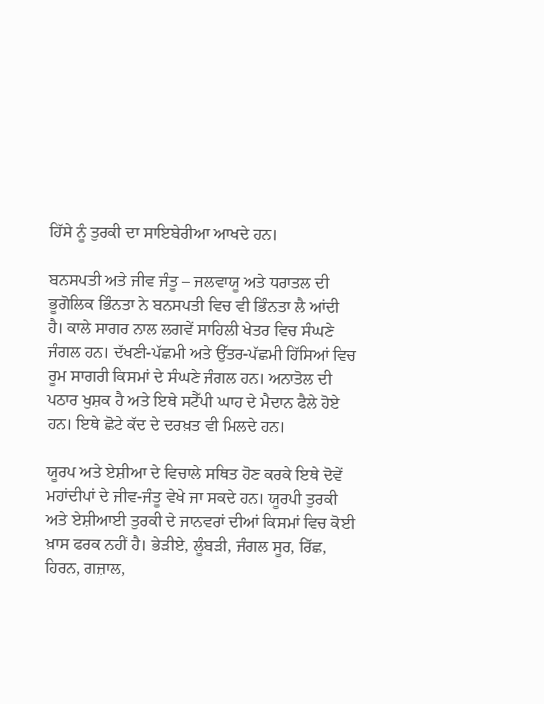ਹਿੱਸੇ ਨੂੰ ਤੁਰਕੀ ਦਾ ਸਾਇਬੇਰੀਆ ਆਖਦੇ ਹਨ।

ਬਨਸਪਤੀ ਅਤੇ ਜੀਵ ਜੰਤੂ – ਜਲਵਾਯੂ ਅਤੇ ਧਰਾਤਲ ਦੀ ਭੂਗੋਲਿਕ ਭਿੰਨਤਾ ਨੇ ਬਨਸਪਤੀ ਵਿਚ ਵੀ ਭਿੰਨਤਾ ਲੈ ਆਂਦੀ ਹੈ। ਕਾਲੇ ਸਾਗਰ ਨਾਲ ਲਗਵੇਂ ਸਾਹਿਲੀ ਖੇਤਰ ਵਿਚ ਸੰਘਣੇ ਜੰਗਲ ਹਨ। ਦੱਖਣੀ-ਪੱਛਮੀ ਅਤੇ ਉੱਤਰ-ਪੱਛਮੀ ਹਿੱਸਿਆਂ ਵਿਚ ਰੂਮ ਸਾਗਰੀ ਕਿਸਮਾਂ ਦੇ ਸੰਘਣੇ ਜੰਗਲ ਹਨ। ਅਨਾਤੋਲ ਦੀ ਪਠਾਰ ਖੁਸ਼ਕ ਹੈ ਅਤੇ ਇਥੇ ਸਟੈੱਪੀ ਘਾਹ ਦੇ ਮੈਦਾਨ ਫੈਲੇ ਹੋਏ ਹਨ। ਇਥੇ ਛੋਟੇ ਕੱਦ ਦੇ ਦਰਖ਼ਤ ਵੀ ਮਿਲਦੇ ਹਨ।

ਯੂਰਪ ਅਤੇ ਏਸ਼ੀਆ ਦੇ ਵਿਚਾਲੇ ਸਥਿਤ ਹੋਣ ਕਰਕੇ ਇਥੇ ਦੋਵੇਂ ਮਹਾਂਦੀਪਾਂ ਦੇ ਜੀਵ-ਜੰਤੂ ਵੇਖੇ ਜਾ ਸਕਦੇ ਹਨ। ਯੂਰਪੀ ਤੁਰਕੀ ਅਤੇ ਏਸ਼ੀਆਈ ਤੁਰਕੀ ਦੇ ਜਾਨਵਰਾਂ ਦੀਆਂ ਕਿਸਮਾਂ ਵਿਚ ਕੋਈ ਖ਼ਾਸ ਫਰਕ ਨਹੀਂ ਹੈ। ਭੇੜੀਏ, ਲੂੰਬੜੀ, ਜੰਗਲ ਸੂਰ, ਰਿੱਛ, ਹਿਰਨ, ਗਜ਼ਾਲ,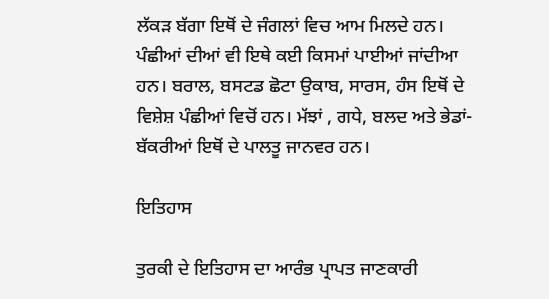ਲੱਕੜ ਬੱਗਾ ਇਥੋਂ ਦੇ ਜੰਗਲਾਂ ਵਿਚ ਆਮ ਮਿਲਦੇ ਹਨ। ਪੰਛੀਆਂ ਦੀਆਂ ਵੀ ਇਥੇ ਕਈ ਕਿਸਮਾਂ ਪਾਈਆਂ ਜਾਂਦੀਆ ਹਨ। ਬਰਾਲ, ਬਸਟਡ ਛੋਟਾ ਉਕਾਬ, ਸਾਰਸ, ਹੰਸ ਇਥੋਂ ਦੇ ਵਿਸ਼ੇਸ਼ ਪੰਛੀਆਂ ਵਿਚੋਂ ਹਨ। ਮੱਝਾਂ , ਗਧੇ, ਬਲਦ ਅਤੇ ਭੇਡਾਂ-ਬੱਕਰੀਆਂ ਇਥੋਂ ਦੇ ਪਾਲਤੂ ਜਾਨਵਰ ਹਨ।

ਇਤਿਹਾਸ

ਤੁਰਕੀ ਦੇ ਇਤਿਹਾਸ ਦਾ ਆਰੰਭ ਪ੍ਰਾਪਤ ਜਾਣਕਾਰੀ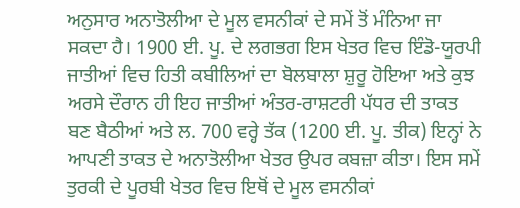ਅਨੁਸਾਰ ਅਨਾਤੋਲੀਆ ਦੇ ਮੂਲ ਵਸਨੀਕਾਂ ਦੇ ਸਮੇਂ ਤੋਂ ਮੰਨਿਆ ਜਾ ਸਕਦਾ ਹੈ। 1900 ਈ. ਪੂ. ਦੇ ਲਗਭਗ ਇਸ ਖੇਤਰ ਵਿਚ ਇੰਡੋ-ਯੂਰਪੀ ਜਾਤੀਆਂ ਵਿਚ ਹਿਤੀ ਕਬੀਲਿਆਂ ਦਾ ਬੋਲਬਾਲਾ ਸ਼ੁਰੂ ਹੋਇਆ ਅਤੇ ਕੁਝ ਅਰਸੇ ਦੌਰਾਨ ਹੀ ਇਹ ਜਾਤੀਆਂ ਅੰਤਰ-ਰਾਸ਼ਟਰੀ ਪੱਧਰ ਦੀ ਤਾਕਤ ਬਣ ਬੈਠੀਆਂ ਅਤੇ ਲ. 700 ਵਰ੍ਹੇ ਤੱਕ (1200 ਈ. ਪੂ. ਤੀਕ) ਇਨ੍ਹਾਂ ਨੇ ਆਪਣੀ ਤਾਕਤ ਦੇ ਅਨਾਤੋਲੀਆ ਖੇਤਰ ਉਪਰ ਕਬਜ਼ਾ ਕੀਤਾ। ਇਸ ਸਮੇਂ ਤੁਰਕੀ ਦੇ ਪੂਰਬੀ ਖੇਤਰ ਵਿਚ ਇਥੋਂ ਦੇ ਮੂਲ ਵਸਨੀਕਾਂ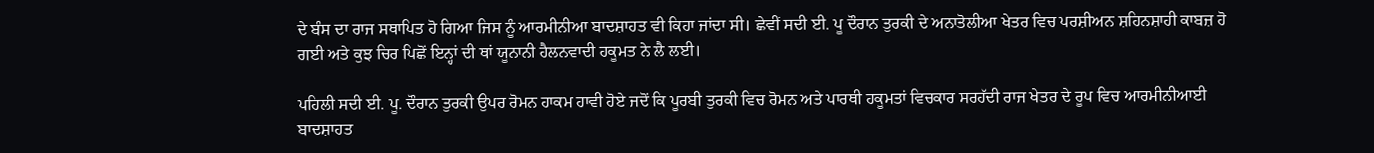ਦੇ ਬੰਸ ਦਾ ਰਾਜ ਸਥਾਪਿਤ ਹੋ ਗਿਆ ਜਿਸ ਨੂੰ ਆਰਮੀਨੀਆ ਬਾਦਸ਼ਾਹਤ ਵੀ ਕਿਹਾ ਜਾਂਦਾ ਸੀ। ਛੇਵੀਂ ਸਦੀ ਈ. ਪੂ ਦੌਰਾਨ ਤੁਰਕੀ ਦੇ ਅਨਾਤੋਲੀਆ ਖੇਤਰ ਵਿਚ ਪਰਸ਼ੀਅਨ ਸ਼ਹਿਨਸ਼ਾਹੀ ਕਾਬਜ਼ ਹੋ ਗਈ ਅਤੇ ਕੁਝ ਚਿਰ ਪਿਛੋਂ ਇਨ੍ਹਾਂ ਦੀ ਥਾਂ ਯੂਨਾਨੀ ਹੈਲਨਵਾਦੀ ਹਕੂਮਤ ਨੇ ਲੈ ਲਈ।

ਪਹਿਲੀ ਸਦੀ ਈ. ਪੂ. ਦੌਰਾਨ ਤੁਰਕੀ ਉਪਰ ਰੋਮਨ ਹਾਕਮ ਹਾਵੀ ਹੋਏ ਜਦੋਂ ਕਿ ਪੂਰਬੀ ਤੁਰਕੀ ਵਿਚ ਰੋਮਨ ਅਤੇ ਪਾਰਥੀ ਹਕੂਮਤਾਂ ਵਿਚਕਾਰ ਸਰਹੱਦੀ ਰਾਜ ਖੇਤਰ ਦੇ ਰੂਪ ਵਿਚ ਆਰਮੀਨੀਆਈ ਬਾਦਸ਼ਾਹਤ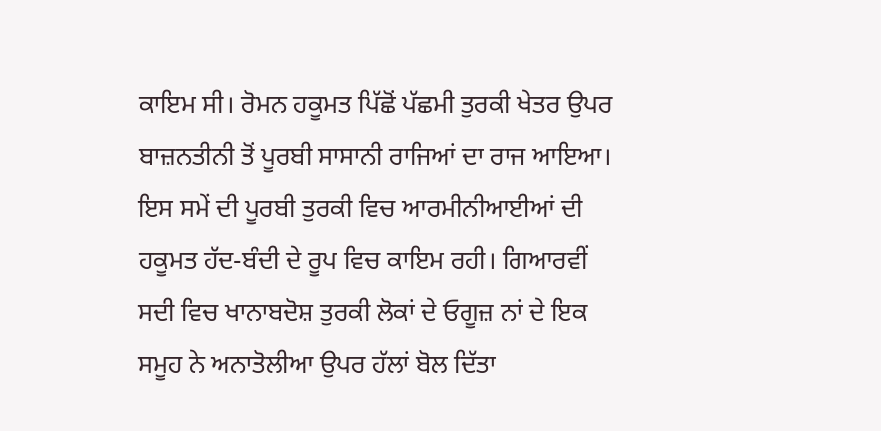ਕਾਇਮ ਸੀ। ਰੋਮਨ ਹਕੂਮਤ ਪਿੱਛੋਂ ਪੱਛਮੀ ਤੁਰਕੀ ਖੇਤਰ ਉਪਰ ਬਾਜ਼ਨਤੀਨੀ ਤੋਂ ਪੂਰਬੀ ਸਾਸਾਨੀ ਰਾਜਿਆਂ ਦਾ ਰਾਜ ਆਇਆ। ਇਸ ਸਮੇਂ ਦੀ ਪੂਰਬੀ ਤੁਰਕੀ ਵਿਚ ਆਰਮੀਨੀਆਈਆਂ ਦੀ ਹਕੂਮਤ ਹੱਦ-ਬੰਦੀ ਦੇ ਰੂਪ ਵਿਚ ਕਾਇਮ ਰਹੀ। ਗਿਆਰਵੀਂ ਸਦੀ ਵਿਚ ਖਾਨਾਬਦੋਸ਼ ਤੁਰਕੀ ਲੋਕਾਂ ਦੇ ਓਗੂਜ਼ ਨਾਂ ਦੇ ਇਕ ਸਮੂਹ ਨੇ ਅਨਾਤੋਲੀਆ ਉਪਰ ਹੱਲਾਂ ਬੋਲ ਦਿੱਤਾ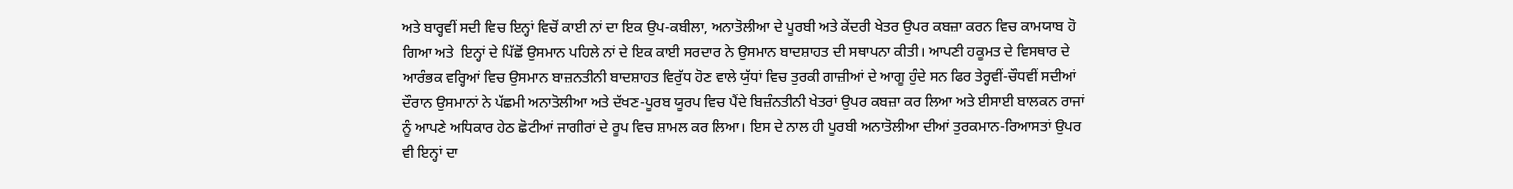ਅਤੇ ਬਾਰ੍ਹਵੀਂ ਸਦੀ ਵਿਚ ਇਨ੍ਹਾਂ ਵਿਚੋਂ ਕਾਈ ਨਾਂ ਦਾ ਇਕ ਉਪ-ਕਬੀਲਾ, ਅਨਾਤੋਲੀਆ ਦੇ ਪੂਰਬੀ ਅਤੇ ਕੇਂਦਰੀ ਖੇਤਰ ਉਪਰ ਕਬਜ਼ਾ ਕਰਨ ਵਿਚ ਕਾਮਯਾਬ ਹੋ ਗਿਆ ਅਤੇ  ਇਨ੍ਹਾਂ ਦੇ ਪਿੱਛੋਂ ਉਸਮਾਨ ਪਹਿਲੇ ਨਾਂ ਦੇ ਇਕ ਕਾਈ ਸਰਦਾਰ ਨੇ ਉਸਮਾਨ ਬਾਦਸ਼ਾਹਤ ਦੀ ਸਥਾਪਨਾ ਕੀਤੀ। ਆਪਣੀ ਹਕੂਮਤ ਦੇ ਵਿਸਥਾਰ ਦੇ ਆਰੰਭਕ ਵਰ੍ਹਿਆਂ ਵਿਚ ਉਸਮਾਨ ਬਾਜ਼ਨਤੀਨੀ ਬਾਦਸ਼ਾਹਤ ਵਿਰੁੱਧ ਹੋਣ ਵਾਲੇ ਯੁੱਧਾਂ ਵਿਚ ਤੁਰਕੀ ਗਾਜ਼ੀਆਂ ਦੇ ਆਗੂ ਹੁੰਦੇ ਸਨ ਫਿਰ ਤੇਰ੍ਹਵੀਂ-ਚੌਧਵੀਂ ਸਦੀਆਂ ਦੌਰਾਨ ਉਸਮਾਨਾਂ ਨੇ ਪੱਛਮੀ ਅਨਾਤੋਲੀਆ ਅਤੇ ਦੱਖਣ-ਪੂਰਬ ਯੂਰਪ ਵਿਚ ਪੈਂਦੇ ਬਿਜ਼ੰਨਤੀਨੀ ਖੇਤਰਾਂ ਉਪਰ ਕਬਜ਼ਾ ਕਰ ਲਿਆ ਅਤੇ ਈਸਾਈ ਬਾਲਕਨ ਰਾਜਾਂ ਨੂੰ ਆਪਣੇ ਅਧਿਕਾਰ ਹੇਠ ਛੋਟੀਆਂ ਜਾਗੀਰਾਂ ਦੇ ਰੂਪ ਵਿਚ ਸ਼ਾਮਲ ਕਰ ਲਿਆ। ਇਸ ਦੇ ਨਾਲ ਹੀ ਪੂਰਬੀ ਅਨਾਤੋਲੀਆ ਦੀਆਂ ਤੁਰਕਮਾਨ-ਰਿਆਸਤਾਂ ਉਪਰ ਵੀ ਇਨ੍ਹਾਂ ਦਾ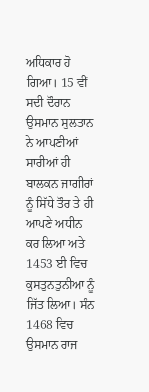ਅਧਿਕਾਰ ਹੋ ਗਿਆ। 15 ਵੀਂ ਸਦੀ ਦੌਰਾਨ ਉਸਮਾਨ ਸੁਲਤਾਨ ਨੇ ਆਪਣੀਆਂ ਸਾਰੀਆਂ ਹੀ ਬਾਲਕਨ ਜਾਗੀਰਾਂ ਨੂੰ ਸਿੱਧੇ ਤੌਰ ਤੇ ਹੀ ਆਪਣੇ ਅਧੀਨ ਕਰ ਲਿਆ ਅਤੇ 1453 ਈ ਵਿਚ ਕੁਸਤੁਨਤੁਨੀਆ ਨੂੰ ਜਿੱਤ ਲਿਆ। ਸੰਨ 1468 ਵਿਚ ਉਸਮਾਨ ਰਾਜ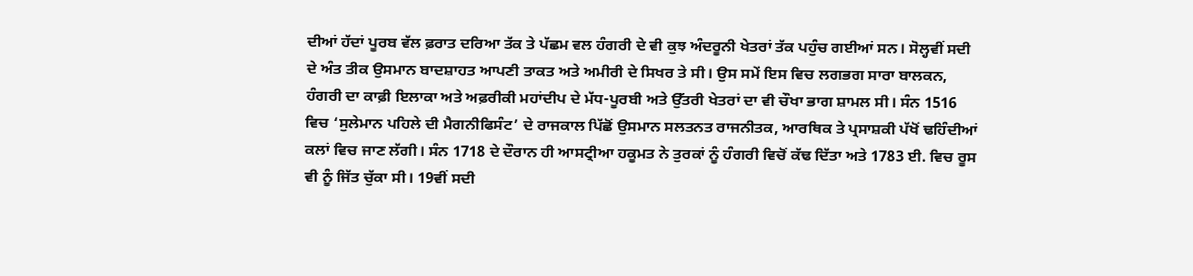ਦੀਆਂ ਹੱਦਾਂ ਪੂਰਬ ਵੱਲ ਫ਼ਰਾਤ ਦਰਿਆ ਤੱਕ ਤੇ ਪੱਛਮ ਵਲ ਹੰਗਰੀ ਦੇ ਵੀ ਕੁਝ ਅੰਦਰੂਨੀ ਖੇਤਰਾਂ ਤੱਕ ਪਹੁੰਚ ਗਈਆਂ ਸਨ। ਸੋਲ੍ਹਵੀਂ ਸਦੀ ਦੇ ਅੰਤ ਤੀਕ ਉਸਮਾਨ ਬਾਦਸ਼ਾਹਤ ਆਪਣੀ ਤਾਕਤ ਅਤੇ ਅਮੀਰੀ ਦੇ ਸਿਖਰ ਤੇ ਸੀ। ਉਸ ਸਮੇਂ ਇਸ ਵਿਚ ਲਗਭਗ ਸਾਰਾ ਬਾਲਕਨ, ਹੰਗਰੀ ਦਾ ਕਾਫ਼ੀ ਇਲਾਕਾ ਅਤੇ ਅਫ਼ਰੀਕੀ ਮਹਾਂਦੀਪ ਦੇ ਮੱਧ-ਪੂਰਬੀ ਅਤੇ ਉੱਤਰੀ ਖੇਤਰਾਂ ਦਾ ਵੀ ਚੌਖਾ ਭਾਗ ਸ਼ਾਮਲ ਸੀ। ਸੰਨ 1516 ਵਿਚ ‘ਸੁਲੇਮਾਨ ਪਹਿਲੇ ਦੀ ਮੈਗਨੀਫਿਸੰਟ’ ਦੇ ਰਾਜਕਾਲ ਪਿੱਛੋਂ ਉਸਮਾਨ ਸਲਤਨਤ ਰਾਜਨੀਤਕ, ਆਰਥਿਕ ਤੇ ਪ੍ਰਸਾਸ਼ਕੀ ਪੱਖੋਂ ਢਹਿੰਦੀਆਂ ਕਲਾਂ ਵਿਚ ਜਾਣ ਲੱਗੀ। ਸੰਨ 1718 ਦੇ ਦੌਰਾਨ ਹੀ ਆਸਟ੍ਰੀਆ ਹਕੂਮਤ ਨੇ ਤੁਰਕਾਂ ਨੂੰ ਹੰਗਰੀ ਵਿਚੋਂ ਕੱਢ ਦਿੱਤਾ ਅਤੇ 1783 ਈ. ਵਿਚ ਰੂਸ ਵੀ ਨੂੰ ਜਿੱਤ ਚੁੱਕਾ ਸੀ। 19ਵੀਂ ਸਦੀ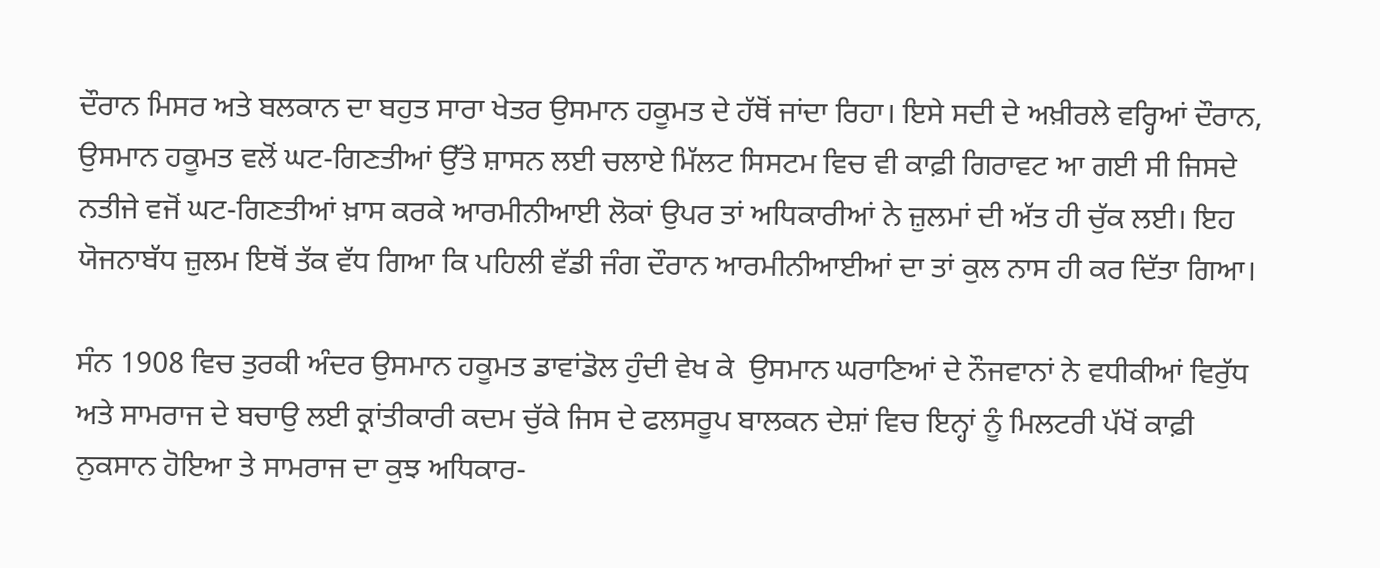ਦੌਰਾਨ ਮਿਸਰ ਅਤੇ ਬਲਕਾਨ ਦਾ ਬਹੁਤ ਸਾਰਾ ਖੇਤਰ ਉਸਮਾਨ ਹਕੂਮਤ ਦੇ ਹੱਥੋਂ ਜਾਂਦਾ ਰਿਹਾ। ਇਸੇ ਸਦੀ ਦੇ ਅਖ਼ੀਰਲੇ ਵਰ੍ਹਿਆਂ ਦੌਰਾਨ, ਉਸਮਾਨ ਹਕੂਮਤ ਵਲੋਂ ਘਟ-ਗਿਣਤੀਆਂ ਉੱਤੇ ਸ਼ਾਸਨ ਲਈ ਚਲਾਏ ਮਿੱਲਟ ਸਿਸਟਮ ਵਿਚ ਵੀ ਕਾਫ਼ੀ ਗਿਰਾਵਟ ਆ ਗਈ ਸੀ ਜਿਸਦੇ ਨਤੀਜੇ ਵਜੋਂ ਘਟ-ਗਿਣਤੀਆਂ ਖ਼ਾਸ ਕਰਕੇ ਆਰਮੀਨੀਆਈ ਲੋਕਾਂ ਉਪਰ ਤਾਂ ਅਧਿਕਾਰੀਆਂ ਨੇ ਜ਼ੁਲਮਾਂ ਦੀ ਅੱਤ ਹੀ ਚੁੱਕ ਲਈ। ਇਹ ਯੋਜਨਾਬੱਧ ਜ਼ੁਲਮ ਇਥੋਂ ਤੱਕ ਵੱਧ ਗਿਆ ਕਿ ਪਹਿਲੀ ਵੱਡੀ ਜੰਗ ਦੌਰਾਨ ਆਰਮੀਨੀਆਈਆਂ ਦਾ ਤਾਂ ਕੁਲ ਨਾਸ ਹੀ ਕਰ ਦਿੱਤਾ ਗਿਆ।

ਸੰਨ 1908 ਵਿਚ ਤੁਰਕੀ ਅੰਦਰ ਉਸਮਾਨ ਹਕੂਮਤ ਡਾਵਾਂਡੋਲ ਹੁੰਦੀ ਵੇਖ ਕੇ  ਉਸਮਾਨ ਘਰਾਣਿਆਂ ਦੇ ਨੌਜਵਾਨਾਂ ਨੇ ਵਧੀਕੀਆਂ ਵਿਰੁੱਧ ਅਤੇ ਸਾਮਰਾਜ ਦੇ ਬਚਾਉ ਲਈ ਕ੍ਰਾਂਤੀਕਾਰੀ ਕਦਮ ਚੁੱਕੇ ਜਿਸ ਦੇ ਫਲਸਰੂਪ ਬਾਲਕਨ ਦੇਸ਼ਾਂ ਵਿਚ ਇਨ੍ਹਾਂ ਨੂੰ ਮਿਲਟਰੀ ਪੱਖੋਂ ਕਾਫ਼ੀ ਨੁਕਸਾਨ ਹੋਇਆ ਤੇ ਸਾਮਰਾਜ ਦਾ ਕੁਝ ਅਧਿਕਾਰ-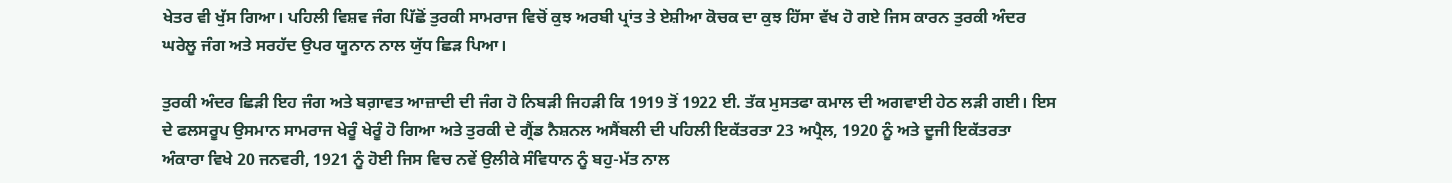ਖੇਤਰ ਵੀ ਖੁੱਸ ਗਿਆ। ਪਹਿਲੀ ਵਿਸ਼ਵ ਜੰਗ ਪਿੱਛੋਂ ਤੁਰਕੀ ਸਾਮਰਾਜ ਵਿਚੋਂ ਕੁਝ ਅਰਬੀ ਪ੍ਰਾਂਤ ਤੇ ਏਸ਼ੀਆ ਕੋਚਕ ਦਾ ਕੁਝ ਹਿੱਸਾ ਵੱਖ ਹੋ ਗਏ ਜਿਸ ਕਾਰਨ ਤੁਰਕੀ ਅੰਦਰ ਘਰੇਲੂ ਜੰਗ ਅਤੇ ਸਰਹੱਦ ਉਪਰ ਯੂਨਾਨ ਨਾਲ ਯੁੱਧ ਛਿੜ ਪਿਆ।

ਤੁਰਕੀ ਅੰਦਰ ਛਿੜੀ ਇਹ ਜੰਗ ਅਤੇ ਬਗ਼ਾਵਤ ਆਜ਼ਾਦੀ ਦੀ ਜੰਗ ਹੋ ਨਿਬੜੀ ਜਿਹੜੀ ਕਿ 1919 ਤੋਂ 1922 ਈ. ਤੱਕ ਮੁਸਤਫਾ ਕਮਾਲ ਦੀ ਅਗਵਾਈ ਹੇਠ ਲੜੀ ਗਈ। ਇਸ ਦੇ ਫਲਸਰੂਪ ਉਸਮਾਨ ਸਾਮਰਾਜ ਖੇਰੂੰ ਖੇਰੂੰ ਹੋ ਗਿਆ ਅਤੇ ਤੁਰਕੀ ਦੇ ਗ੍ਰੈਂਡ ਨੈਸ਼ਨਲ ਅਸੈਂਬਲੀ ਦੀ ਪਹਿਲੀ ਇਕੱਤਰਤਾ 23 ਅਪ੍ਰੈਲ, 1920 ਨੂੰ ਅਤੇ ਦੂਜੀ ਇਕੱਤਰਤਾ ਅੰਕਾਰਾ ਵਿਖੇ 20 ਜਨਵਰੀ, 1921 ਨੂੰ ਹੋਈ ਜਿਸ ਵਿਚ ਨਵੇਂ ਉਲੀਕੇ ਸੰਵਿਧਾਨ ਨੂੰ ਬਹੁ-ਮੱਤ ਨਾਲ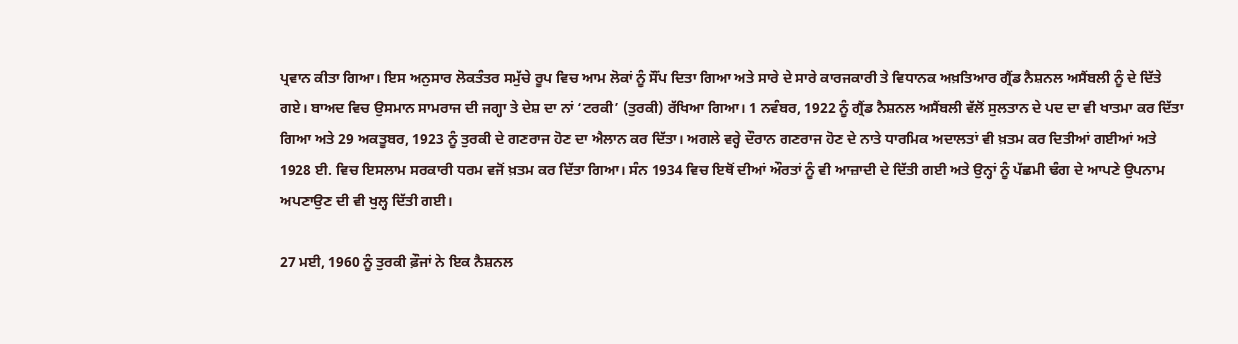ਪ੍ਰਵਾਨ ਕੀਤਾ ਗਿਆ। ਇਸ ਅਨੁਸਾਰ ਲੋਕਤੰਤਰ ਸਮੁੱਚੇ ਰੂਪ ਵਿਚ ਆਮ ਲੋਕਾਂ ਨੂੰ ਸੌਂਪ ਦਿਤਾ ਗਿਆ ਅਤੇ ਸਾਰੇ ਦੇ ਸਾਰੇ ਕਾਰਜਕਾਰੀ ਤੇ ਵਿਧਾਨਕ ਅਖ਼ਤਿਆਰ ਗ੍ਰੈਂਡ ਨੈਸ਼ਨਲ ਅਸੈਂਬਲੀ ਨੂੰ ਦੇ ਦਿੱਤੇ ਗਏ। ਬਾਅਦ ਵਿਚ ਉਸਮਾਨ ਸਾਮਰਾਜ ਦੀ ਜਗ੍ਹਾ ਤੇ ਦੇਸ਼ ਦਾ ਨਾਂ ‘ਟਰਕੀ’ (ਤੁਰਕੀ) ਰੱਖਿਆ ਗਿਆ। 1 ਨਵੰਬਰ, 1922 ਨੂੰ ਗ੍ਰੈਂਡ ਨੈਸ਼ਨਲ ਅਸੈਂਬਲੀ ਵੱਲੋਂ ਸੁਲਤਾਨ ਦੇ ਪਦ ਦਾ ਵੀ ਖਾਤਮਾ ਕਰ ਦਿੱਤਾ ਗਿਆ ਅਤੇ 29 ਅਕਤੂਬਰ, 1923 ਨੂੰ ਤੁਰਕੀ ਦੇ ਗਣਰਾਜ ਹੋਣ ਦਾ ਐਲਾਨ ਕਰ ਦਿੱਤਾ। ਅਗਲੇ ਵਰ੍ਹੇ ਦੌਰਾਨ ਗਣਰਾਜ ਹੋਣ ਦੇ ਨਾਤੇ ਧਾਰਮਿਕ ਅਦਾਲਤਾਂ ਵੀ ਖ਼ਤਮ ਕਰ ਦਿਤੀਆਂ ਗਈਆਂ ਅਤੇ 1928 ਈ. ਵਿਚ ਇਸਲਾਮ ਸਰਕਾਰੀ ਧਰਮ ਵਜੋਂ ਖ਼ਤਮ ਕਰ ਦਿੱਤਾ ਗਿਆ। ਸੰਨ 1934 ਵਿਚ ਇਥੋਂ ਦੀਆਂ ਔਰਤਾਂ ਨੂੰ ਵੀ ਆਜ਼ਾਦੀ ਦੇ ਦਿੱਤੀ ਗਈ ਅਤੇ ਉਨ੍ਹਾਂ ਨੂੰ ਪੱਛਮੀ ਢੰਗ ਦੇ ਆਪਣੇ ਉਪਨਾਮ ਅਪਣਾਉਣ ਦੀ ਵੀ ਖੁਲ੍ਹ ਦਿੱਤੀ ਗਈ।

27 ਮਈ, 1960 ਨੂੰ ਤੁਰਕੀ ਫ਼ੌਜਾਂ ਨੇ ਇਕ ਨੈਸ਼ਨਲ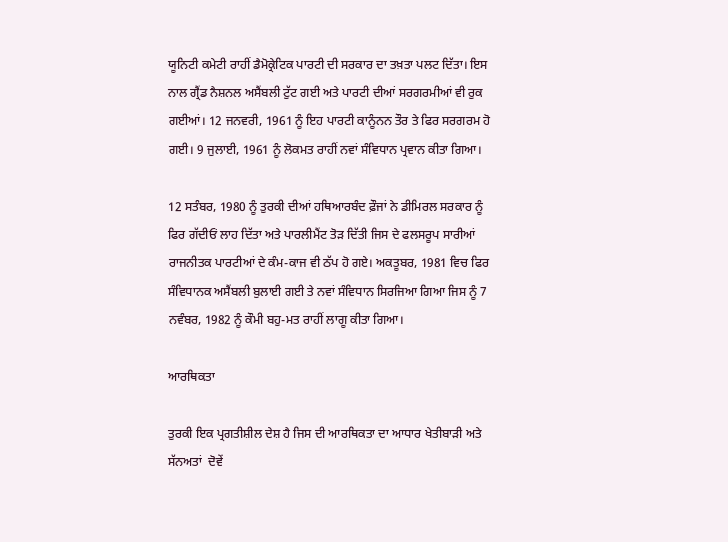ਯੂਨਿਟੀ ਕਮੇਟੀ ਰਾਹੀਂ ਡੈਮੋਕ੍ਰੇਟਿਕ ਪਾਰਟੀ ਦੀ ਸਰਕਾਰ ਦਾ ਤਖ਼ਤਾ ਪਲਟ ਦਿੱਤਾ। ਇਸ ਨਾਲ ਗ੍ਰੈਂਡ ਨੈਸ਼ਨਲ ਅਸੈਂਬਲੀ ਟੁੱਟ ਗਈ ਅਤੇ ਪਾਰਟੀ ਦੀਆਂ ਸਰਗਰਮੀਆਂ ਵੀ ਰੁਕ ਗਈਆਂ। 12 ਜਨਵਰੀ, 1961 ਨੂੰ ਇਹ ਪਾਰਟੀ ਕਾਨੂੰਨਨ ਤੌਰ ਤੇ ਫਿਰ ਸਰਗਰਮ ਹੋ ਗਈ। 9 ਜੁਲਾਈ, 1961 ਨੂੰ ਲੋਕਮਤ ਰਾਹੀਂ ਨਵਾਂ ਸੰਵਿਧਾਨ ਪ੍ਰਵਾਨ ਕੀਤਾ ਗਿਆ।

12 ਸਤੰਬਰ, 1980 ਨੂੰ ਤੁਰਕੀ ਦੀਆਂ ਹਥਿਆਰਬੰਦ ਫ਼ੌਜਾਂ ਨੇ ਡੀਮਿਰਲ ਸਰਕਾਰ ਨੂੰ ਫਿਰ ਗੱਦੀਓਂ ਲਾਹ ਦਿੱਤਾ ਅਤੇ ਪਾਰਲੀਮੈਂਟ ਤੋੜ ਦਿੱਤੀ ਜਿਸ ਦੇ ਫਲਸਰੂਪ ਸਾਰੀਆਂ ਰਾਜਨੀਤਕ ਪਾਰਟੀਆਂ ਦੇ ਕੰਮ-ਕਾਜ ਵੀ ਠੱਪ ਹੋ ਗਏ। ਅਕਤੂਬਰ, 1981 ਵਿਚ ਫਿਰ ਸੰਵਿਧਾਨਕ ਅਸੈਂਬਲੀ ਬੁਲਾਈ ਗਈ ਤੇ ਨਵਾਂ ਸੰਵਿਧਾਨ ਸਿਰਜਿਆ ਗਿਆ ਜਿਸ ਨੂੰ 7 ਨਵੰਬਰ, 1982 ਨੂੰ ਕੌਮੀ ਬਹੁ-ਮਤ ਰਾਹੀਂ ਲਾਗੂ ਕੀਤਾ ਗਿਆ।

ਆਰਥਿਕਤਾ

ਤੁਰਕੀ ਇਕ ਪ੍ਰਗਤੀਸ਼ੀਲ ਦੇਸ਼ ਹੈ ਜਿਸ ਦੀ ਆਰਥਿਕਤਾ ਦਾ ਆਧਾਰ ਖੇਤੀਬਾੜੀ ਅਤੇ ਸੱਨਅਤਾਂ  ਦੋਵੇਂ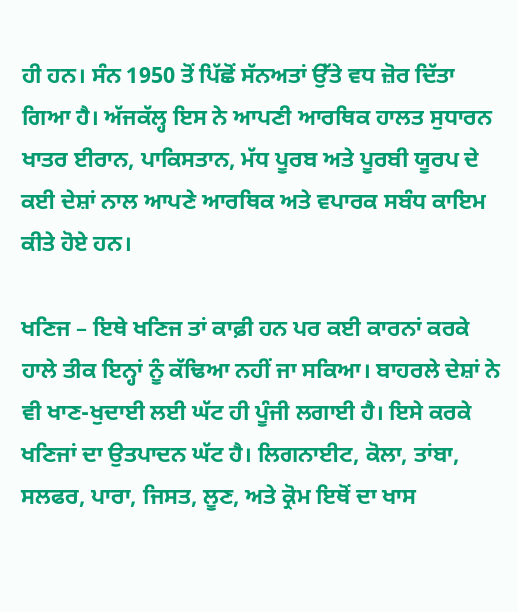ਹੀ ਹਨ। ਸੰਨ 1950 ਤੋਂ ਪਿੱਛੋਂ ਸੱਨਅਤਾਂ ਉੱਤੇ ਵਧ ਜ਼ੋਰ ਦਿੱਤਾ ਗਿਆ ਹੈ। ਅੱਜਕੱਲ੍ਹ ਇਸ ਨੇ ਆਪਣੀ ਆਰਥਿਕ ਹਾਲਤ ਸੁਧਾਰਨ ਖਾਤਰ ਈਰਾਨ, ਪਾਕਿਸਤਾਨ, ਮੱਧ ਪੂਰਬ ਅਤੇ ਪੂਰਬੀ ਯੂਰਪ ਦੇ ਕਈ ਦੇਸ਼ਾਂ ਨਾਲ ਆਪਣੇ ਆਰਥਿਕ ਅਤੇ ਵਪਾਰਕ ਸਬੰਧ ਕਾਇਮ ਕੀਤੇ ਹੋਏ ਹਨ।

ਖਣਿਜ – ਇਥੇ ਖਣਿਜ ਤਾਂ ਕਾਫ਼ੀ ਹਨ ਪਰ ਕਈ ਕਾਰਨਾਂ ਕਰਕੇ ਹਾਲੇ ਤੀਕ ਇਨ੍ਹਾਂ ਨੂੰ ਕੱਢਿਆ ਨਹੀਂ ਜਾ ਸਕਿਆ। ਬਾਹਰਲੇ ਦੇਸ਼ਾਂ ਨੇ ਵੀ ਖਾਣ-ਖੁਦਾਈ ਲਈ ਘੱਟ ਹੀ ਪੂੰਜੀ ਲਗਾਈ ਹੈ। ਇਸੇ ਕਰਕੇ ਖਣਿਜਾਂ ਦਾ ਉਤਪਾਦਨ ਘੱਟ ਹੈ। ਲਿਗਨਾਈਟ, ਕੋਲਾ, ਤਾਂਬਾ, ਸਲਫਰ, ਪਾਰਾ, ਜਿਸਤ, ਲੂਣ, ਅਤੇ ਕ੍ਰੋਮ ਇਥੋਂ ਦਾ ਖਾਸ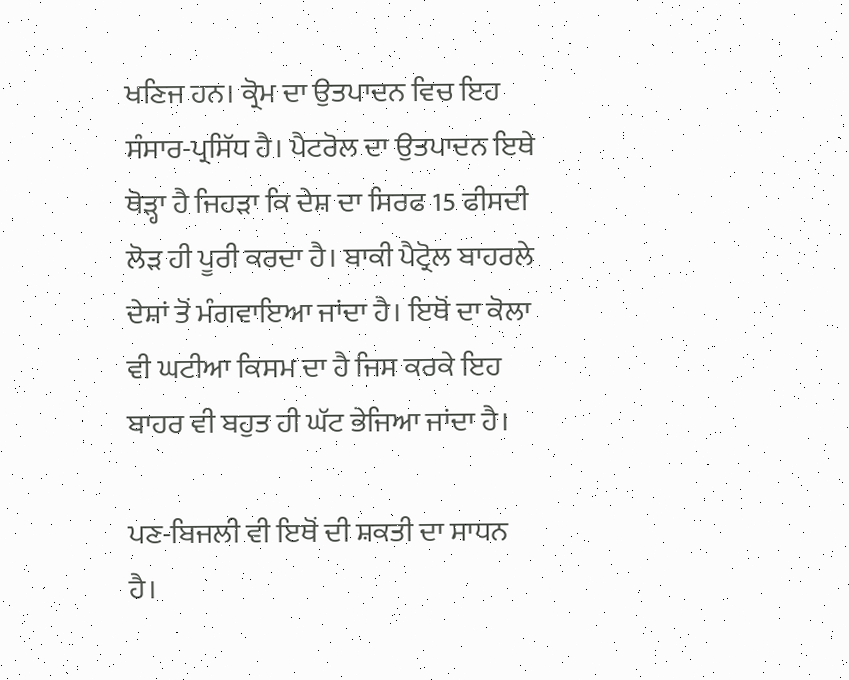ਖਣਿਜ ਹਨ। ਕ੍ਰੋਮ ਦਾ ਉਤਪਾਦਨ ਵਿਚ ਇਹ ਸੰਸਾਰ-ਪ੍ਰਸਿੱਧ ਹੈ। ਪੈਟਰੋਲ ਦਾ ਉਤਪਾਦਨ ਇਥੇ ਥੋੜ੍ਹਾ ਹੈ ਜਿਹੜਾ ਕਿ ਦੇਸ਼ ਦਾ ਸਿਰਫ 15 ਫੀਸਦੀ ਲੋੜ ਹੀ ਪੂਰੀ ਕਰਦਾ ਹੈ। ਬਾਕੀ ਪੈਟ੍ਰੋਲ ਬਾਹਰਲੇ ਦੇਸ਼ਾਂ ਤੋਂ ਮੰਗਵਾਇਆ ਜਾਂਦਾ ਹੈ। ਇਥੋਂ ਦਾ ਕੋਲਾ ਵੀ ਘਟੀਆ ਕਿਸਮ ਦਾ ਹੈ ਜਿਸ ਕਰਕੇ ਇਹ ਬਾਹਰ ਵੀ ਬਹੁਤ ਹੀ ਘੱਟ ਭੇਜਿਆ ਜਾਂਦਾ ਹੈ।

ਪਣ-ਬਿਜਲੀ ਵੀ ਇਥੋਂ ਦੀ ਸ਼ਕਤੀ ਦਾ ਸਾਧਨ ਹੈ।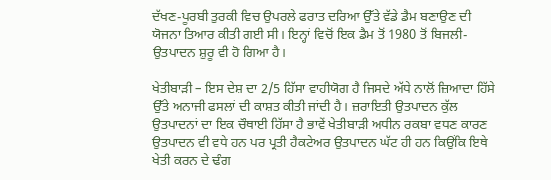ਦੱਖਣ-ਪੂਰਬੀ ਤੁਰਕੀ ਵਿਚ ਉਪਰਲੇ ਫਰਾਤ ਦਰਿਆ ਉੱਤੇ ਵੱਡੇ ਡੈਮ ਬਣਾਉਣ ਦੀ ਯੋਜਨਾ ਤਿਆਰ ਕੀਤੀ ਗਈ ਸੀ। ਇਨ੍ਹਾਂ ਵਿਚੋਂ ਇਕ ਡੈਮ ਤੋਂ 1980 ਤੋਂ ਬਿਜਲੀ-ਉਤਪਾਦਨ ਸ਼ੁਰੂ ਵੀ ਹੋ ਗਿਆ ਹੈ।

ਖੇਤੀਬਾੜੀ – ਇਸ ਦੇਸ਼ ਦਾ 2/5 ਹਿੱਸਾ ਵਾਹੀਯੋਗ ਹੈ ਜਿਸਦੇ ਅੱਧੇ ਨਾਲੋਂ ਜ਼ਿਆਦਾ ਹਿੱਸੇ ਉੱਤੇ ਅਨਾਜੀ ਫਸਲਾਂ ਦੀ ਕਾਸ਼ਤ ਕੀਤੀ ਜਾਂਦੀ ਹੈ। ਜ਼ਰਾਇਤੀ ਉਤਪਾਦਨ ਕੁੱਲ ਉਤਪਾਦਨਾਂ ਦਾ ਇਕ ਚੌਥਾਈ ਹਿੱਸਾ ਹੈ ਭਾਵੇਂ ਖੇਤੀਬਾੜੀ ਅਧੀਨ ਰਕਬਾ ਵਧਣ ਕਾਰਣ ਉਤਪਾਦਨ ਵੀ ਵਧੇ ਹਨ ਪਰ ਪ੍ਰਤੀ ਹੈਕਟੇਅਰ ਉਤਪਾਦਨ ਘੱਟ ਹੀ ਹਨ ਕਿਉਂਕਿ ਇਥੇ ਖੇਤੀ ਕਰਨ ਦੇ ਢੰਗ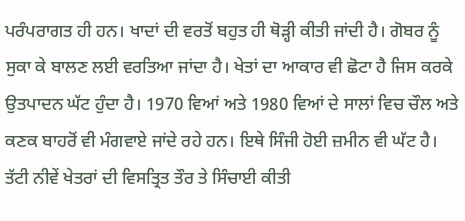ਪਰੰਪਰਾਗਤ ਹੀ ਹਨ। ਖਾਦਾਂ ਦੀ ਵਰਤੋਂ ਬਹੁਤ ਹੀ ਥੋੜ੍ਹੀ ਕੀਤੀ ਜਾਂਦੀ ਹੈ। ਗੋਬਰ ਨੂੰ ਸੁਕਾ ਕੇ ਬਾਲਣ ਲਈ ਵਰਤਿਆ ਜਾਂਦਾ ਹੈ। ਖੇਤਾਂ ਦਾ ਆਕਾਰ ਵੀ ਛੋਟਾ ਹੈ ਜਿਸ ਕਰਕੇ ਉਤਪਾਦਨ ਘੱਟ ਹੁੰਦਾ ਹੈ। 1970 ਵਿਆਂ ਅਤੇ 1980 ਵਿਆਂ ਦੇ ਸਾਲਾਂ ਵਿਚ ਚੌਲ ਅਤੇ ਕਣਕ ਬਾਹਰੋਂ ਵੀ ਮੰਗਵਾਏ ਜਾਂਦੇ ਰਹੇ ਹਨ। ਇਥੇ ਸਿੰਜੀ ਹੋਈ ਜ਼ਮੀਨ ਵੀ ਘੱਟ ਹੈ। ਤੱਟੀ ਨੀਵੇਂ ਖੇਤਰਾਂ ਦੀ ਵਿਸਤ੍ਰਿਤ ਤੌਰ ਤੇ ਸਿੰਚਾਈ ਕੀਤੀ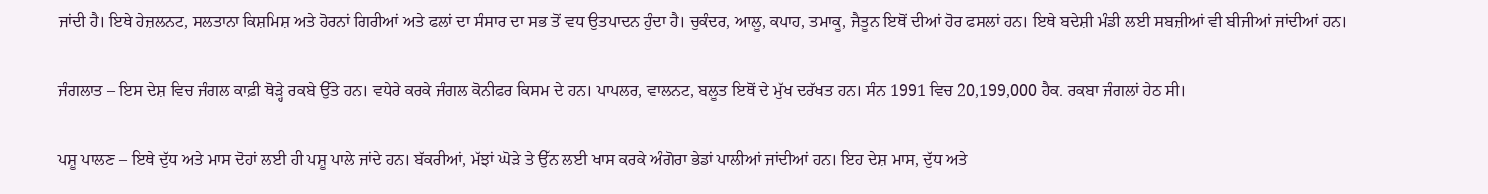ਜਾਂਦੀ ਹੈ। ਇਥੇ ਹੇਜ਼ਲਨਟ, ਸਲਤਾਨਾ ਕਿਸ਼ਮਿਸ਼ ਅਤੇ ਹੋਰਨਾਂ ਗਿਰੀਆਂ ਅਤੇ ਫਲਾਂ ਦਾ ਸੰਸਾਰ ਦਾ ਸਭ ਤੋਂ ਵਧ ਉਤਪਾਦਨ ਹੁੰਦਾ ਹੈ। ਚੁਕੰਦਰ, ਆਲੂ, ਕਪਾਹ, ਤਮਾਕੂ, ਜੈਤੂਨ ਇਥੋਂ ਦੀਆਂ ਹੋਰ ਫਸਲਾਂ ਹਨ। ਇਥੇ ਬਦੇਸ਼ੀ ਮੰਡੀ ਲਈ ਸਬਜ਼ੀਆਂ ਵੀ ਬੀਜੀਆਂ ਜਾਂਦੀਆਂ ਹਨ।

ਜੰਗਲਾਤ – ਇਸ ਦੇਸ਼ ਵਿਚ ਜੰਗਲ ਕਾਫ਼ੀ ਥੋੜ੍ਹੇ ਰਕਬੇ ਉੱਤੇ ਹਨ। ਵਧੇਰੇ ਕਰਕੇ ਜੰਗਲ ਕੋਨੀਫਰ ਕਿਸਮ ਦੇ ਹਨ। ਪਾਪਲਰ, ਵਾਲਨਟ, ਬਲੂਤ ਇਥੋਂ ਦੇ ਮੁੱਖ ਦਰੱਖਤ ਹਨ। ਸੰਨ 1991 ਵਿਚ 20,199,000 ਹੈਕ. ਰਕਬਾ ਜੰਗਲਾਂ ਹੇਠ ਸੀ।

ਪਸ਼ੂ ਪਾਲਣ – ਇਥੇ ਦੁੱਧ ਅਤੇ ਮਾਸ ਦੋਹਾਂ ਲਈ ਹੀ ਪਸ਼ੂ ਪਾਲੇ ਜਾਂਦੇ ਹਨ। ਬੱਕਰੀਆਂ, ਮੱਝਾਂ ਘੋੜੇ ਤੇ ਉੱਨ ਲਈ ਖਾਸ ਕਰਕੇ ਅੰਗੋਰਾ ਭੇਡਾਂ ਪਾਲੀਆਂ ਜਾਂਦੀਆਂ ਹਨ। ਇਹ ਦੇਸ਼ ਮਾਸ, ਦੁੱਧ ਅਤੇ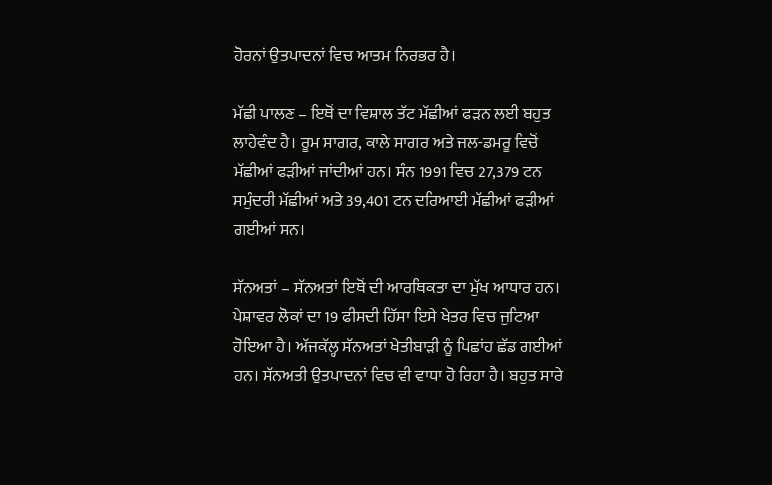ਹੋਰਨਾਂ ਉਤਪਾਦਨਾਂ ਵਿਚ ਆਤਮ ਨਿਰਭਰ ਹੈ।

ਮੱਛੀ ਪਾਲਣ – ਇਥੋਂ ਦਾ ਵਿਸ਼ਾਲ ਤੱਟ ਮੱਛੀਆਂ ਫੜਨ ਲਈ ਬਹੁਤ ਲਾਹੇਵੰਦ ਹੈ। ਰੂਮ ਸਾਗਰ, ਕਾਲੇ ਸਾਗਰ ਅਤੇ ਜਲ-ਡਮਰੂ ਵਿਚੋਂ ਮੱਛੀਆਂ ਫੜੀਆਂ ਜਾਂਦੀਆਂ ਹਨ। ਸੰਨ 1991 ਵਿਚ 27,379 ਟਨ ਸਮੁੰਦਰੀ ਮੱਛੀਆਂ ਅਤੇ 39,401 ਟਨ ਦਰਿਆਈ ਮੱਛੀਆਂ ਫੜੀਆਂ ਗਈਆਂ ਸਨ।

ਸੱਨਅਤਾਂ – ਸੱਨਅਤਾਂ ਇਥੋਂ ਦੀ ਆਰਥਿਕਤਾ ਦਾ ਮੁੱਖ ਆਧਾਰ ਹਨ। ਪੇਸ਼ਾਵਰ ਲੋਕਾਂ ਦਾ 19 ਫੀਸਦੀ ਹਿੱਸਾ ਇਸੇ ਖੇਤਰ ਵਿਚ ਜੁਟਿਆ ਹੋਇਆ ਹੈ। ਅੱਜਕੱਲ੍ਹ ਸੱਨਅਤਾਂ ਖੇਤੀਬਾੜੀ ਨੂੰ ਪਿਛਾਂਹ ਛੱਡ ਗਈਆਂ ਹਨ। ਸੱਨਅਤੀ ਉਤਪਾਦਨਾਂ ਵਿਚ ਵੀ ਵਾਧਾ ਹੋ ਰਿਹਾ ਹੈ। ਬਹੁਤ ਸਾਰੇ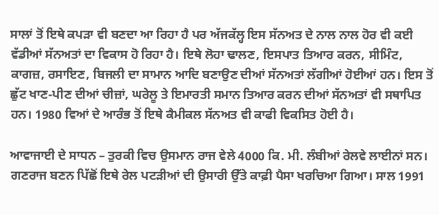ਸਾਲਾਂ ਤੋਂ ਇਥੇ ਕਪੜਾ ਵੀ ਬਣਦਾ ਆ ਰਿਹਾ ਹੈ ਪਰ ਅੱਜਕੱਲ੍ਹ ਇਸ ਸੱਨਅਤ ਦੇ ਨਾਲ ਨਾਲ ਹੋਰ ਵੀ ਕਈ ਵੱਡੀਆਂ ਸੱਨਅਤਾਂ ਦਾ ਵਿਕਾਸ ਹੋ ਰਿਹਾ ਹੈ। ਇਥੇ ਲੋਹਾ ਢਾਲਣ, ਇਸਪਾਤ ਤਿਆਰ ਕਰਨ, ਸੀਮਿੰਟ, ਕਾਗਜ਼, ਰਸਾਇਣ, ਬਿਜਲੀ ਦਾ ਸਾਮਾਨ ਆਦਿ ਬਣਾਉਣ ਦੀਆਂ ਸੱਨਅਤਾਂ ਲੱਗੀਆਂ ਹੋਈਆਂ ਹਨ। ਇਸ ਤੋਂ ਛੁੱਟ ਖਾਣ-ਪੀਣ ਦੀਆਂ ਚੀਜ਼ਾਂ, ਘਰੇਲੂ ਤੇ ਇਮਾਰਤੀ ਸਮਾਨ ਤਿਆਰ ਕਰਨ ਦੀਆਂ ਸੱਨਅਤਾਂ ਵੀ ਸਥਾਪਿਤ ਹਨ। 1980 ਵਿਆਂ ਦੇ ਆਰੰਭ ਤੋਂ ਇਥੇ ਕੈਮੀਕਲ ਸੱਨਅਤ ਵੀ ਕਾਫੀ ਵਿਕਸਿਤ ਹੋਈ ਹੈ।

ਆਵਾਜਾਈ ਦੇ ਸਾਧਨ – ਤੁਰਕੀ ਵਿਚ ਉਸਮਾਨ ਰਾਜ ਵੇਲੇ 4000 ਕਿ. ਮੀ. ਲੰਬੀਆਂ ਰੇਲਵੇ ਲਾਈਨਾਂ ਸਨ। ਗਣਰਾਜ ਬਣਨ ਪਿੱਛੋਂ ਇਥੇ ਰੇਲ ਪਟੜੀਆਂ ਦੀ ਉਸਾਰੀ ਉੱਤੇ ਕਾਫ਼ੀ ਪੈਸਾ ਖਰਚਿਆ ਗਿਆ। ਸਾਲ 1991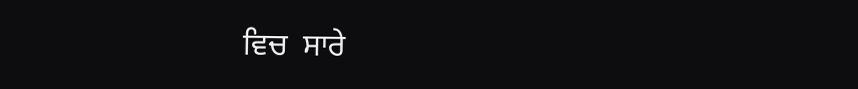ਵਿਚ  ਸਾਰੇ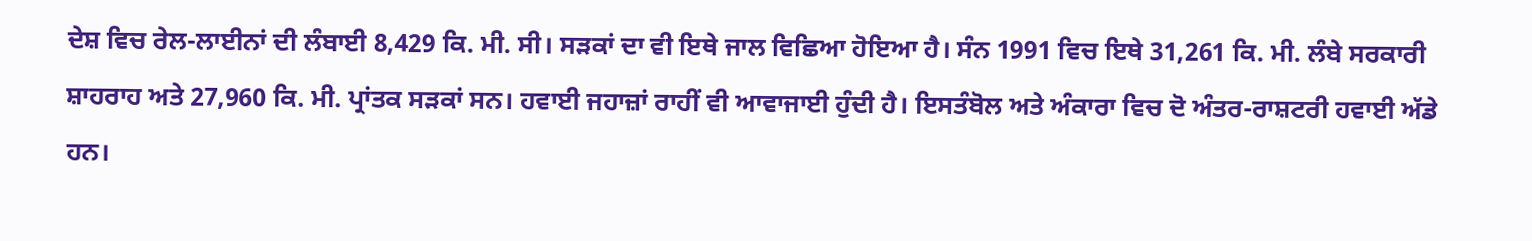ਦੇਸ਼ ਵਿਚ ਰੇਲ-ਲਾਈਨਾਂ ਦੀ ਲੰਬਾਈ 8,429 ਕਿ. ਮੀ. ਸੀ। ਸੜਕਾਂ ਦਾ ਵੀ ਇਥੇ ਜਾਲ ਵਿਛਿਆ ਹੋਇਆ ਹੈ। ਸੰਨ 1991 ਵਿਚ ਇਥੇ 31,261 ਕਿ. ਮੀ. ਲੰਬੇ ਸਰਕਾਰੀ ਸ਼ਾਹਰਾਹ ਅਤੇ 27,960 ਕਿ. ਮੀ. ਪ੍ਰਾਂਤਕ ਸੜਕਾਂ ਸਨ। ਹਵਾਈ ਜਹਾਜ਼ਾਂ ਰਾਹੀਂ ਵੀ ਆਵਾਜਾਈ ਹੁੰਦੀ ਹੈ। ਇਸਤੰਬੋਲ ਅਤੇ ਅੰਕਾਰਾ ਵਿਚ ਦੋ ਅੰਤਰ-ਰਾਸ਼ਟਰੀ ਹਵਾਈ ਅੱਡੇ ਹਨ।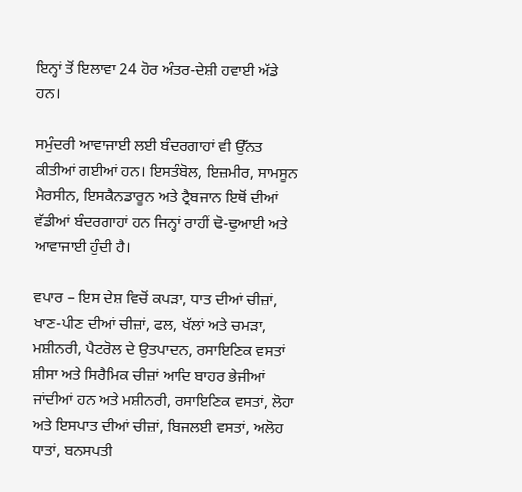ਇਨ੍ਹਾਂ ਤੋਂ ਇਲਾਵਾ 24 ਹੋਰ ਅੰਤਰ-ਦੇਸ਼ੀ ਹਵਾਈ ਅੱਡੇ ਹਨ।

ਸਮੁੰਦਰੀ ਆਵਾਜਾਈ ਲਈ ਬੰਦਰਗਾਹਾਂ ਵੀ ਉੱਨਤ ਕੀਤੀਆਂ ਗਈਆਂ ਹਨ। ਇਸਤੰਬੋਲ, ਇਜ਼ਮੀਰ, ਸਾਮਸੂਨ ਮੈਰਸੀਨ, ਇਸਕੈਨਡਾਰੂਨ ਅਤੇ ਟ੍ਰੈਬਜਾਨ ਇਥੋਂ ਦੀਆਂ ਵੱਡੀਆਂ ਬੰਦਰਗਾਹਾਂ ਹਨ ਜਿਨ੍ਹਾਂ ਰਾਹੀਂ ਢੋ-ਢੁਆਈ ਅਤੇ ਆਵਾਜਾਈ ਹੁੰਦੀ ਹੈ।

ਵਪਾਰ – ਇਸ ਦੇਸ਼ ਵਿਚੋਂ ਕਪੜਾ, ਧਾਤ ਦੀਆਂ ਚੀਜ਼ਾਂ, ਖਾਣ-ਪੀਣ ਦੀਆਂ ਚੀਜ਼ਾਂ, ਫਲ, ਖੱਲਾਂ ਅਤੇ ਚਮੜਾ, ਮਸ਼ੀਨਰੀ, ਪੈਟਰੋਲ ਦੇ ਉਤਪਾਦਨ, ਰਸਾਇਣਿਕ ਵਸਤਾਂ ਸ਼ੀਸਾ ਅਤੇ ਸਿਰੈਮਿਕ ਚੀਜ਼ਾਂ ਆਦਿ ਬਾਹਰ ਭੇਜੀਆਂ ਜਾਂਦੀਆਂ ਹਨ ਅਤੇ ਮਸ਼ੀਨਰੀ, ਰਸਾਇਣਿਕ ਵਸਤਾਂ, ਲੋਹਾ ਅਤੇ ਇਸਪਾਤ ਦੀਆਂ ਚੀਜ਼ਾਂ, ਬਿਜਲਈ ਵਸਤਾਂ, ਅਲੋਹ ਧਾਤਾਂ, ਬਨਸਪਤੀ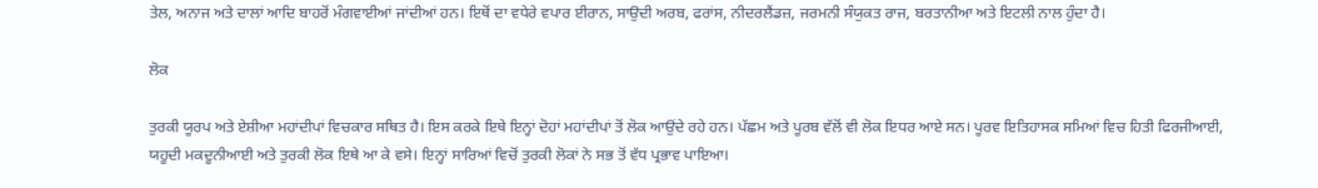ਤੇਲ, ਅਨਾਜ ਅਤੇ ਦਾਲਾਂ ਆਦਿ ਬਾਹਰੋਂ ਮੰਗਵਾਈਆਂ ਜਾਂਦੀਆਂ ਹਨ। ਇਥੋਂ ਦਾ ਵਧੇਰੇ ਵਪਾਰ ਈਰਾਨ, ਸਾਉਦੀ ਅਰਬ, ਫਰਾਂਸ, ਨੀਦਰਲੈਂਡਜ਼, ਜਰਮਨੀ ਸੰਯੁਕਤ ਰਾਜ, ਬਰਤਾਨੀਆ ਅਤੇ ਇਟਲੀ ਨਾਲ ਹੁੰਦਾ ਹੈ।

ਲੋਕ

ਤੁਰਕੀ ਯੂਰਪ ਅਤੇ ਏਸ਼ੀਆ ਮਹਾਂਦੀਪਾਂ ਵਿਚਕਾਰ ਸਥਿਤ ਹੈ। ਇਸ ਕਰਕੇ ਇਥੇ ਇਨ੍ਹਾਂ ਦੋਹਾਂ ਮਹਾਂਦੀਪਾਂ ਤੋਂ ਲੋਕ ਆਉਂਦੇ ਰਹੇ ਹਨ। ਪੱਛਮ ਅਤੇ ਪੂਰਬ ਵੱਲੋਂ ਵੀ ਲੋਕ ਇਧਰ ਆਏ ਸਨ। ਪੂਰਵ ਇਤਿਹਾਸਕ ਸਮਿਆਂ ਵਿਚ ਹਿਤੀ ਫਿਰਜੀਆਈ, ਯਹੂਦੀ ਮਕਦੂਨੀਆਈ ਅਤੇ ਤੁਰਕੀ ਲੋਕ ਇਥੇ ਆ ਕੇ ਵਸੇ। ਇਨ੍ਹਾਂ ਸਾਰਿਆਂ ਵਿਚੋਂ ਤੁਰਕੀ ਲੋਕਾਂ ਨੇ ਸਭ ਤੋਂ ਵੱਧ ਪ੍ਰਭਾਵ ਪਾਇਆ।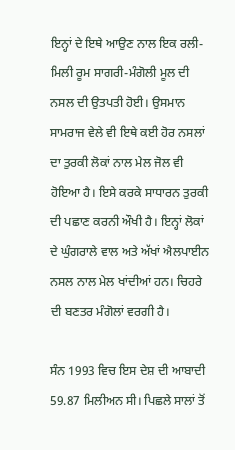ਇਨ੍ਹਾਂ ਦੇ ਇਥੇ ਆਉਣ ਨਾਲ ਇਕ ਰਲੀ-ਮਿਲੀ ਰੂਮ ਸਾਗਰੀ-ਮੰਗੋਲੀ ਮੂਲ ਦੀ ਨਸਲ ਦੀ ਉਤਪਤੀ ਹੋਈ। ਉਸਮਾਨ ਸਾਮਰਾਜ ਵੇਲੇ ਵੀ ਇਥੇ ਕਈ ਹੋਰ ਨਸਲਾਂ ਦਾ ਤੁਰਕੀ ਲੋਕਾਂ ਨਾਲ ਮੇਲ ਜੋਲ ਵੀ ਹੋਇਆ ਹੈ। ਇਸੇ ਕਰਕੇ ਸਾਧਾਰਨ ਤੁਰਕੀ ਦੀ ਪਛਾਣ ਕਰਨੀ ਔਖੀ ਹੈ। ਇਨ੍ਹਾਂ ਲੋਕਾਂ ਦੇ ਘੁੰਗਰਾਲੇ ਵਾਲ ਅਤੇ ਅੱਖਾਂ ਐਲਪਾਈਨ ਨਸਲ ਨਾਲ ਮੇਲ ਖਾਂਦੀਆਂ ਹਨ। ਚਿਹਰੇ ਦੀ ਬਣਤਰ ਮੰਗੋਲਾਂ ਵਰਗੀ ਹੈ।

ਸੰਨ 1993 ਵਿਚ ਇਸ ਦੇਸ਼ ਦੀ ਆਬਾਦੀ 59.87 ਮਿਲੀਅਨ ਸੀ। ਪਿਛਲੇ ਸਾਲਾਂ ਤੋਂ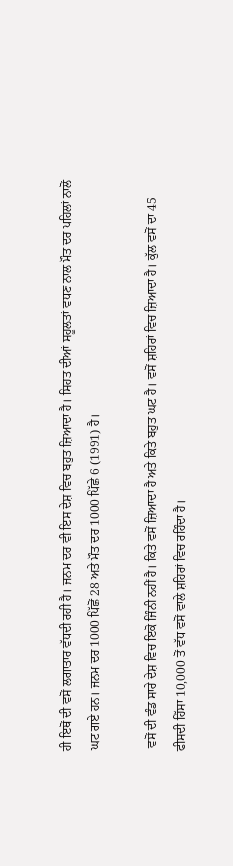ਹੀ ਇਥੋਂ ਦੀ ਵਸੋਂ ਲਗਾਤਾਰ ਵੱਧਦੀ ਰਹੀ ਹੈ। ਜਨਮ ਦਰ ਵੀ ਇਸ ਦੇਸ਼ ਵਿਚ ਬਹੁਤ ਜ਼ਿਆਦਾ ਹੈ। ਸਿਹਤ ਦੀਆਂ ਸਹੂਲਤਾਂ ਵਧਣ ਨਾਲ ਮੌਤ ਦਰ ਪਹਿਲਾਂ ਨਾਲੋਂ ਘਟ ਗਏ ਹਨ। ਜਨਮ ਦਰ 1000 ਪਿੱਛੋਂ 28 ਅਤੇ ਮੌਤ ਦਰ 1000 ਪਿੱਛੇ 6 (1991) ਹੈ।

 ਵਸੋਂ ਦੀ ਵੰਡ ਸਾਰੇ ਦੇਸ਼ ਵਿਚ ਇਕੋ ਜਿੰਨੀ ਨਹੀਂ ਹੈ। ਕਿਤੇ ਵਸੋਂ ਜ਼ਿਆਦਾ ਹੈ ਅਤੇ ਕਿਤੇ ਬਹੁਤ ਘਟ ਹੈ। ਵਸੋਂ ਸ਼ਹਿਰਾਂ ਵਿਚ ਜ਼ਿਆਦਾ ਹੈ। ਕੁੱਲ ਵਸੋਂ ਦਾ 45 ਫੀਸਦੀ ਹਿੱਸਾ 10,000 ਤੋਂ ਵੱਧ ਵਸੋਂ ਵਾਲੇ ਸ਼ਹਿਰਾਂ ਵਿਚ ਰਹਿੰਦਾ ਹੈ।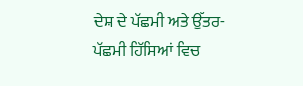ਦੇਸ਼ ਦੇ ਪੱਛਮੀ ਅਤੇ ਉੱਤਰ-ਪੱਛਮੀ ਹਿੱਸਿਆਂ ਵਿਚ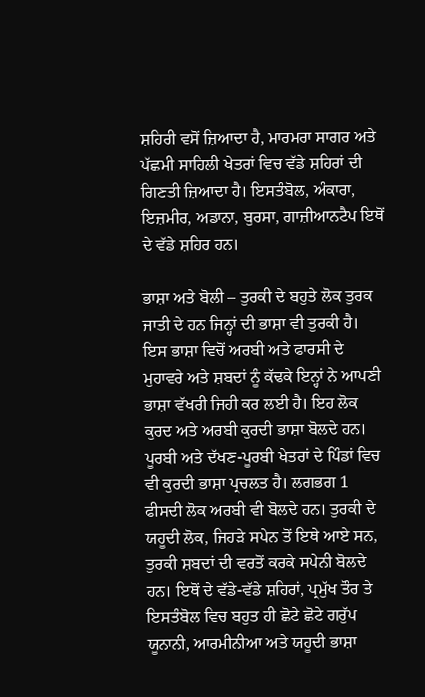ਸ਼ਹਿਰੀ ਵਸੋਂ ਜ਼ਿਆਦਾ ਹੈ, ਮਾਰਮਰਾ ਸਾਗਰ ਅਤੇ ਪੱਛਮੀ ਸਾਹਿਲੀ ਖੇਤਰਾਂ ਵਿਚ ਵੱਡੇ ਸ਼ਹਿਰਾਂ ਦੀ ਗਿਣਤੀ ਜ਼ਿਆਦਾ ਹੈ। ਇਸਤੰਬੋਲ, ਅੰਕਾਰਾ, ਇਜ਼ਮੀਰ, ਅਡਾਨਾ, ਬੁਰਸਾ, ਗਾਜ਼ੀਆਨਟੈਪ ਇਥੋਂ ਦੇ ਵੱਡੇ ਸ਼ਹਿਰ ਹਨ।

ਭਾਸ਼ਾ ਅਤੇ ਬੋਲੀ – ਤੁਰਕੀ ਦੇ ਬਹੁਤੇ ਲੋਕ ਤੁਰਕ ਜਾਤੀ ਦੇ ਹਨ ਜਿਨ੍ਹਾਂ ਦੀ ਭਾਸ਼ਾ ਵੀ ਤੁਰਕੀ ਹੈ। ਇਸ ਭਾਸ਼ਾ ਵਿਚੋਂ ਅਰਬੀ ਅਤੇ ਫਾਰਸੀ ਦੇ ਮੁਹਾਵਰੇ ਅਤੇ ਸ਼ਬਦਾਂ ਨੂੰ ਕੱਢਕੇ ਇਨ੍ਹਾਂ ਨੇ ਆਪਣੀ ਭਾਸ਼ਾ ਵੱਖਰੀ ਜਿਹੀ ਕਰ ਲਈ ਹੈ। ਇਹ ਲੋਕ ਕੁਰਦ ਅਤੇ ਅਰਬੀ ਕੁਰਦੀ ਭਾਸ਼ਾ ਬੋਲਦੇ ਹਨ। ਪੂਰਬੀ ਅਤੇ ਦੱਖਣ-ਪੂਰਬੀ ਖੇਤਰਾਂ ਦੇ ਪਿੰਡਾਂ ਵਿਚ ਵੀ ਕੁਰਦੀ ਭਾਸ਼ਾ ਪ੍ਰਚਲਤ ਹੈ। ਲਗਭਗ 1 ਫੀਸਦੀ ਲੋਕ ਅਰਬੀ ਵੀ ਬੋਲਦੇ ਹਨ। ਤੁਰਕੀ ਦੇ ਯਹੂਦੀ ਲੋਕ, ਜਿਹੜੇ ਸਪੇਨ ਤੋਂ ਇਥੇ ਆਏ ਸਨ, ਤੁਰਕੀ ਸ਼ਬਦਾਂ ਦੀ ਵਰਤੋਂ ਕਰਕੇ ਸਪੇਨੀ ਬੋਲਦੇ ਹਨ। ਇਥੋਂ ਦੇ ਵੱਡੇ-ਵੱਡੇ ਸ਼ਹਿਰਾਂ, ਪ੍ਰਮੁੱਖ ਤੌਰ ਤੇ ਇਸਤੰਬੋਲ ਵਿਚ ਬਹੁਤ ਹੀ ਛੋਟੇ ਛੋਟੇ ਗਰੁੱਪ ਯੂਨਾਨੀ, ਆਰਮੀਨੀਆ ਅਤੇ ਯਹੂਦੀ ਭਾਸ਼ਾ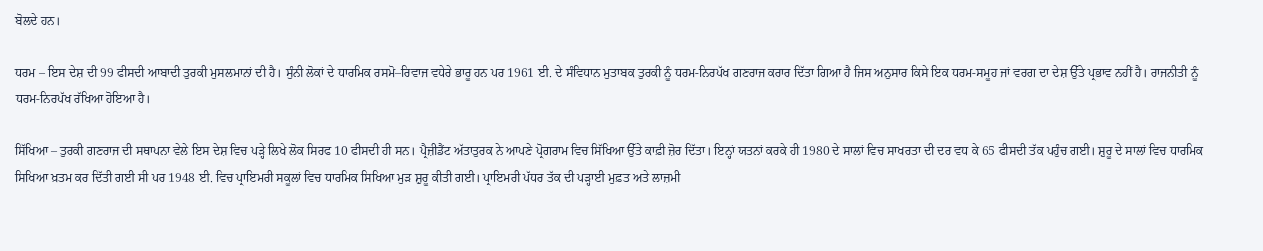ਬੋਲਦੇ ਹਨ।

ਧਰਮ – ਇਸ ਦੇਸ਼ ਦੀ 99 ਫੀਸਦੀ ਆਬਾਦੀ ਤੁਰਕੀ ਮੁਸਲਮਾਨਾਂ ਦੀ ਹੈ। ਸੁੰਨੀ ਲੋਕਾਂ ਦੇ ਧਾਰਮਿਕ ਰਸਮੋ–ਰਿਵਾਜ ਵਧੇਰੇ ਭਾਰੂ ਹਨ ਪਰ 1961 ਈ. ਦੇ ਸੰਵਿਧਾਨ ਮੁਤਾਬਕ ਤੁਰਕੀ ਨੂੰ ਧਰਮ-ਨਿਰਪੱਖ ਗਣਰਾਜ ਕਰਾਰ ਦਿੱਤਾ ਗਿਆ ਹੈ ਜਿਸ ਅਨੁਸਾਰ ਕਿਸੇ ਇਕ ਧਰਮ-ਸਮੂਹ ਜਾਂ ਵਰਗ ਦਾ ਦੇਸ਼ ਉੱਤੇ ਪ੍ਰਭਾਵ ਨਹੀਂ ਹੈ। ਰਾਜਨੀਤੀ ਨੂੰ ਧਰਮ-ਨਿਰਪੱਖ ਰੱਖਿਆ ਹੋਇਆ ਹੈ।

ਸਿੱਖਿਆ – ਤੁਰਕੀ ਗਣਰਾਜ ਦੀ ਸਥਾਪਨਾ ਵੇਲੇ ਇਸ ਦੇਸ਼ ਵਿਚ ਪੜ੍ਹੇ ਲਿਖੇ ਲੋਕ ਸਿਰਫ 10 ਫੀਸਦੀ ਹੀ ਸਨ। ਪ੍ਰੈਜ਼ੀਡੈਂਟ ਅੱਤਾਤੁਰਕ ਨੇ ਆਪਣੇ ਪ੍ਰੋਗਰਾਮ ਵਿਚ ਸਿੱਖਿਆ ਉੱਤੇ ਕਾਫ਼ੀ ਜ਼ੋਰ ਦਿੱਤਾ। ਇਨ੍ਹਾਂ ਯਤਨਾਂ ਕਰਕੇ ਹੀ 1980 ਦੇ ਸਾਲਾਂ ਵਿਚ ਸਾਖਰਤਾ ਦੀ ਦਰ ਵਧ ਕੇ 65 ਫੀਸਦੀ ਤੱਕ ਪਹੁੰਚ ਗਈ। ਸ਼ੁਰੂ ਦੇ ਸਾਲਾਂ ਵਿਚ ਧਾਰਮਿਕ ਸਿਖਿਆ ਖ਼ਤਮ ਕਰ ਦਿੱਤੀ ਗਈ ਸੀ ਪਰ 1948 ਈ. ਵਿਚ ਪ੍ਰਾਇਮਰੀ ਸਕੂਲਾਂ ਵਿਚ ਧਾਰਮਿਕ ਸਿਖਿਆ ਮੁੜ ਸ਼ੁਰੂ ਕੀਤੀ ਗਈ। ਪ੍ਰਾਇਮਰੀ ਪੱਧਰ ਤੱਕ ਦੀ ਪੜ੍ਹਾਈ ਮੁਫ਼ਤ ਅਤੇ ਲਾਜ਼ਮੀ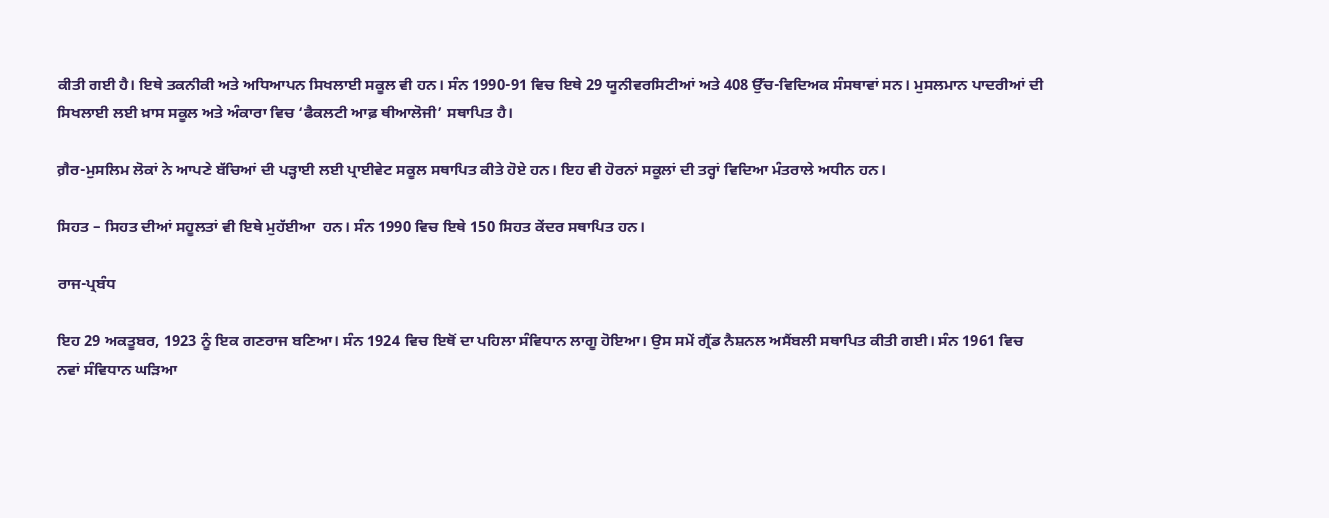ਕੀਤੀ ਗਈ ਹੈ। ਇਥੇ ਤਕਨੀਕੀ ਅਤੇ ਅਧਿਆਪਨ ਸਿਖਲਾਈ ਸਕੂਲ ਵੀ ਹਨ। ਸੰਨ 1990-91 ਵਿਚ ਇਥੇ 29 ਯੂਨੀਵਰਸਿਟੀਆਂ ਅਤੇ 408 ਉੱਚ-ਵਿਦਿਅਕ ਸੰਸਥਾਵਾਂ ਸਨ। ਮੁਸਲਮਾਨ ਪਾਦਰੀਆਂ ਦੀ ਸਿਖਲਾਈ ਲਈ ਖ਼ਾਸ ਸਕੂਲ ਅਤੇ ਅੰਕਾਰਾ ਵਿਚ ‘ਫੈਕਲਟੀ ਆਫ਼ ਥੀਆਲੋਜੀ’ ਸਥਾਪਿਤ ਹੈ।

ਗ਼ੈਰ-ਮੁਸਲਿਮ ਲੋਕਾਂ ਨੇ ਆਪਣੇ ਬੱਚਿਆਂ ਦੀ ਪੜ੍ਹਾਈ ਲਈ ਪ੍ਰਾਈਵੇਟ ਸਕੂਲ ਸਥਾਪਿਤ ਕੀਤੇ ਹੋਏ ਹਨ। ਇਹ ਵੀ ਹੋਰਨਾਂ ਸਕੂਲਾਂ ਦੀ ਤਰ੍ਹਾਂ ਵਿਦਿਆ ਮੰਤਰਾਲੇ ਅਧੀਨ ਹਨ।

ਸਿਹਤ – ਸਿਹਤ ਦੀਆਂ ਸਹੂਲਤਾਂ ਵੀ ਇਥੇ ਮੁਹੱਈਆ  ਹਨ। ਸੰਨ 1990 ਵਿਚ ਇਥੇ 150 ਸਿਹਤ ਕੇਂਦਰ ਸਥਾਪਿਤ ਹਨ।

ਰਾਜ-ਪ੍ਰਬੰਧ

ਇਹ 29 ਅਕਤੂਬਰ, 1923 ਨੂੰ ਇਕ ਗਣਰਾਜ ਬਣਿਆ। ਸੰਨ 1924 ਵਿਚ ਇਥੋਂ ਦਾ ਪਹਿਲਾ ਸੰਵਿਧਾਨ ਲਾਗੂ ਹੋਇਆ। ਉਸ ਸਮੇਂ ਗ੍ਰੈਂਡ ਨੈਸ਼ਨਲ ਅਸੈਂਬਲੀ ਸਥਾਪਿਤ ਕੀਤੀ ਗਈ। ਸੰਨ 1961 ਵਿਚ ਨਵਾਂ ਸੰਵਿਧਾਨ ਘੜਿਆ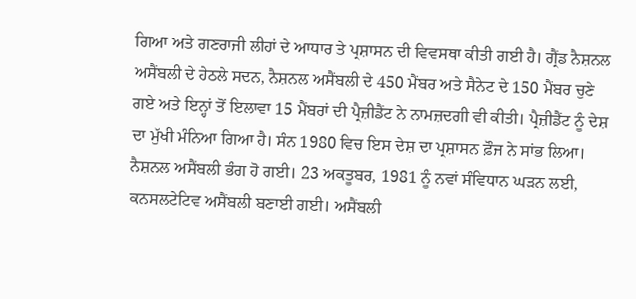ਗਿਆ ਅਤੇ ਗਣਰਾਜੀ ਲੀਹਾਂ ਦੇ ਆਧਾਰ ਤੇ ਪ੍ਰਸ਼ਾਸਨ ਦੀ ਵਿਵਸਥਾ ਕੀਤੀ ਗਈ ਹੈ। ਗ੍ਰੈਂਡ ਨੈਸ਼ਨਲ ਅਸੈਂਬਲੀ ਦੇ ਹੇਠਲੇ ਸਦਨ, ਨੈਸ਼ਨਲ ਅਸੈਂਬਲੀ ਦੇ 450 ਮੈਂਬਰ ਅਤੇ ਸੈਨੇਟ ਦੇ 150 ਮੈਂਬਰ ਚੁਣੇ ਗਏ ਅਤੇ ਇਨ੍ਹਾਂ ਤੋਂ ਇਲਾਵਾ 15 ਮੈਂਬਰਾਂ ਦੀ ਪ੍ਰੈਜ਼ੀਡੈਂਟ ਨੇ ਨਾਮਜ਼ਦਗੀ ਵੀ ਕੀਤੀ। ਪ੍ਰੈਜ਼ੀਡੈਂਟ ਨੂੰ ਦੇਸ਼ ਦਾ ਮੁੱਖੀ ਮੰਨਿਆ ਗਿਆ ਹੈ। ਸੰਨ 1980 ਵਿਚ ਇਸ ਦੇਸ਼ ਦਾ ਪ੍ਰਸ਼ਾਸਨ ਫ਼ੌਜ ਨੇ ਸਾਂਭ ਲਿਆ। ਨੈਸ਼ਨਲ ਅਸੈਂਬਲੀ ਭੰਗ ਹੋ ਗਈ। 23 ਅਕਤੂਬਰ, 1981 ਨੂੰ ਨਵਾਂ ਸੰਵਿਧਾਨ ਘੜਨ ਲਈ, ਕਨਸਲਟੇਟਿਵ ਅਸੈਂਬਲੀ ਬਣਾਈ ਗਈ। ਅਸੈਂਬਲੀ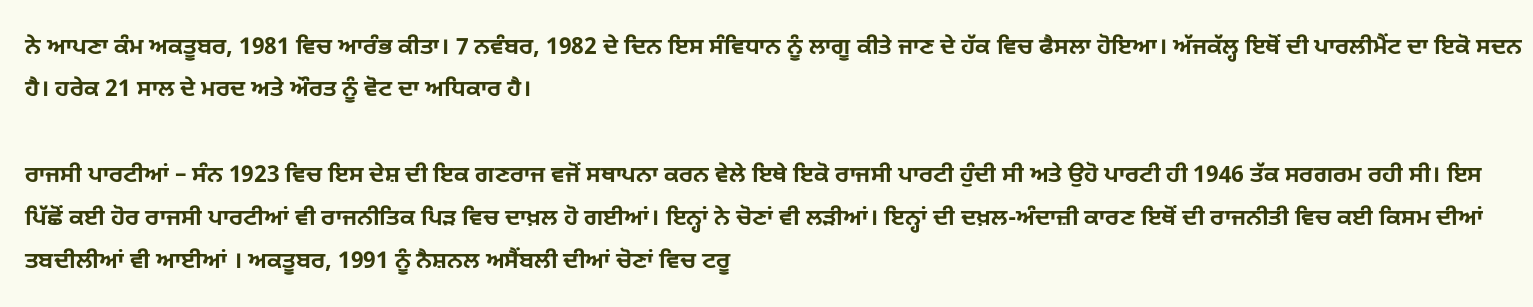ਨੇ ਆਪਣਾ ਕੰਮ ਅਕਤੂਬਰ, 1981 ਵਿਚ ਆਰੰਭ ਕੀਤਾ। 7 ਨਵੰਬਰ, 1982 ਦੇ ਦਿਨ ਇਸ ਸੰਵਿਧਾਨ ਨੂੰ ਲਾਗੂ ਕੀਤੇ ਜਾਣ ਦੇ ਹੱਕ ਵਿਚ ਫੈਸਲਾ ਹੋਇਆ। ਅੱਜਕੱਲ੍ਹ ਇਥੋਂ ਦੀ ਪਾਰਲੀਮੈਂਟ ਦਾ ਇਕੋ ਸਦਨ ਹੈ। ਹਰੇਕ 21 ਸਾਲ ਦੇ ਮਰਦ ਅਤੇ ਔਰਤ ਨੂੰ ਵੋਟ ਦਾ ਅਧਿਕਾਰ ਹੈ।

ਰਾਜਸੀ ਪਾਰਟੀਆਂ – ਸੰਨ 1923 ਵਿਚ ਇਸ ਦੇਸ਼ ਦੀ ਇਕ ਗਣਰਾਜ ਵਜੋਂ ਸਥਾਪਨਾ ਕਰਨ ਵੇਲੇ ਇਥੇ ਇਕੋ ਰਾਜਸੀ ਪਾਰਟੀ ਹੁੰਦੀ ਸੀ ਅਤੇ ਉਹੋ ਪਾਰਟੀ ਹੀ 1946 ਤੱਕ ਸਰਗਰਮ ਰਹੀ ਸੀ। ਇਸ ਪਿੱਛੋਂ ਕਈ ਹੋਰ ਰਾਜਸੀ ਪਾਰਟੀਆਂ ਵੀ ਰਾਜਨੀਤਿਕ ਪਿੜ ਵਿਚ ਦਾਖ਼ਲ ਹੋ ਗਈਆਂ। ਇਨ੍ਹਾਂ ਨੇ ਚੋਣਾਂ ਵੀ ਲੜੀਆਂ। ਇਨ੍ਹਾਂ ਦੀ ਦਖ਼ਲ-ਅੰਦਾਜ਼ੀ ਕਾਰਣ ਇਥੋਂ ਦੀ ਰਾਜਨੀਤੀ ਵਿਚ ਕਈ ਕਿਸਮ ਦੀਆਂ ਤਬਦੀਲੀਆਂ ਵੀ ਆਈਆਂ । ਅਕਤੂਬਰ, 1991 ਨੂੰ ਨੈਸ਼ਨਲ ਅਸੈਂਬਲੀ ਦੀਆਂ ਚੋਣਾਂ ਵਿਚ ਟਰੂ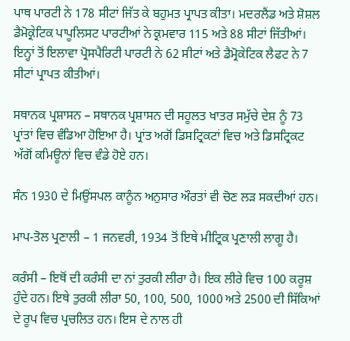ਪਾਥ ਪਾਰਟੀ ਨੇ 178 ਸੀਟਾਂ ਜਿੱਤ ਕੇ ਬਹੁਮਤ ਪ੍ਰਾਪਤ ਕੀਤਾ। ਮਦਰਲੈਂਡ ਅਤੇ ਸ਼ੋਸ਼ਲ ਡੈਮੋਕ੍ਰੇਟਿਕ ਪਾਪੂਲਿਸਟ ਪਾਰਟੀਆਂ ਨੇ ਕ੍ਰਮਵਾਰ 115 ਅਤੇ 88 ਸੀਟਾਂ ਜਿੱਤੀਆਂ। ਇਨ੍ਹਾਂ ਤੋਂ ਇਲਾਵਾ ਪ੍ਰੋਸਪੈਰਿਟੀ ਪਾਰਟੀ ਨੇ 62 ਸੀਟਾਂ ਅਤੇ ਡੈਮ੍ਰੋਕੇਟਿਕ ਲੈਫਟ ਨੇ 7 ਸੀਟਾਂ ਪ੍ਰਾਪਤ ਕੀਤੀਆਂ।

ਸਥਾਨਕ ਪ੍ਰਸ਼ਾਸਨ – ਸਥਾਨਕ ਪ੍ਰਸ਼ਾਸਨ ਦੀ ਸਹੂਲਤ ਖਾਤਰ ਸਮੁੱਚੇ ਦੇਸ਼ ਨੂੰ 73 ਪ੍ਰਾਂਤਾਂ ਵਿਚ ਵੰਡਿਆ ਹੋਇਆ ਹੈ। ਪ੍ਰਾਂਤ ਅਗੋਂ ਡਿਸਟ੍ਰਿਕਟਾਂ ਵਿਚ ਅਤੇ ਡਿਸਟ੍ਰਿਕਟ ਅੱਗੋਂ ਕਮਿਊਨਾਂ ਵਿਚ ਵੰਡੇ ਹੋਏ ਹਨ।

ਸੰਨ 1930 ਦੇ ਮਿਉਂਸਪਲ ਕਾਨੂੰਨ ਅਨੁਸਾਰ ਔਰਤਾਂ ਵੀ ਚੋਣ ਲੜ ਸਕਦੀਆਂ ਹਨ।

ਮਾਪ-ਤੋਲ ਪ੍ਰਣਾਲੀ – 1 ਜਨਵਰੀ, 1934 ਤੋਂ ਇਥੇ ਮੀਟ੍ਰਿਕ ਪ੍ਰਣਾਲੀ ਲਾਗੂ ਹੈ।

ਕਰੰਸੀ – ਇਥੋਂ ਦੀ ਕਰੰਸੀ ਦਾ ਨਾਂ ਤੁਰਕੀ ਲੀਰਾ ਹੈ। ਇਕ ਲੀਰੇ ਵਿਚ 100 ਕਰੂਸ਼ ਹੁੰਦੇ ਹਨ। ਇਥੇ ਤੁਰਕੀ ਲੀਰਾ 50, 100, 500, 1000 ਅਤੇ 2500 ਦੀ ਸਿੱਕਿਆਂ ਦੇ ਰੂਪ ਵਿਚ ਪ੍ਰਚਲਿਤ ਹਨ। ਇਸ ਦੇ ਨਾਲ ਹੀ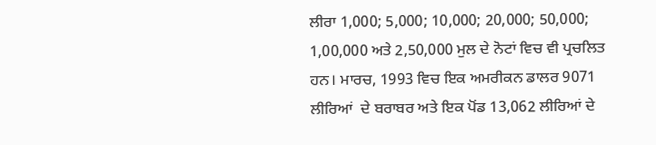ਲੀਰਾ 1,000; 5,000; 10,000; 20,000; 50,000; 1,00,000 ਅਤੇ 2,50,000 ਮੁਲ ਦੇ ਨੋਟਾਂ ਵਿਚ ਵੀ ਪ੍ਰਚਲਿਤ ਹਨ। ਮਾਰਚ, 1993 ਵਿਚ ਇਕ ਅਮਰੀਕਨ ਡਾਲਰ 9071 ਲੀਰਿਆਂ  ਦੇ ਬਰਾਬਰ ਅਤੇ ਇਕ ਪੋਂਡ 13,062 ਲੀਰਿਆਂ ਦੇ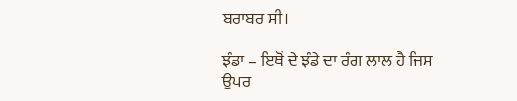ਬਰਾਬਰ ਸੀ।

ਝੰਡਾ – ਇਥੋਂ ਦੇ ਝੰਡੇ ਦਾ ਰੰਗ ਲਾਲ ਹੈ ਜਿਸ ਉਪਰ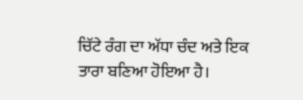ਚਿੱਟੇ ਰੰਗ ਦਾ ਅੱਧਾ ਚੰਦ ਅਤੇ ਇਕ ਤਾਰਾ ਬਣਿਆ ਹੋਇਆ ਹੈ।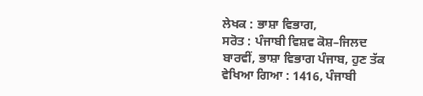ਲੇਖਕ : ਭਾਸ਼ਾ ਵਿਭਾਗ,
ਸਰੋਤ : ਪੰਜਾਬੀ ਵਿਸ਼ਵ ਕੋਸ਼–ਜਿਲਦ ਬਾਰਵੀਂ, ਭਾਸ਼ਾ ਵਿਭਾਗ ਪੰਜਾਬ, ਹੁਣ ਤੱਕ ਵੇਖਿਆ ਗਿਆ : 1416, ਪੰਜਾਬੀ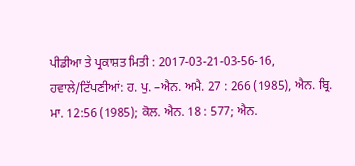ਪੀਡੀਆ ਤੇ ਪ੍ਰਕਾਸ਼ਤ ਮਿਤੀ : 2017-03-21-03-56-16, ਹਵਾਲੇ/ਟਿੱਪਣੀਆਂ: ਹ. ਪੁ. –ਐਨ. ਅਮੈ. 27 : 266 (1985), ਐਨ. ਬ੍ਰਿ. ਮਾ. 12:56 (1985); ਕੋਲ. ਐਨ. 18 : 577; ਐਨ.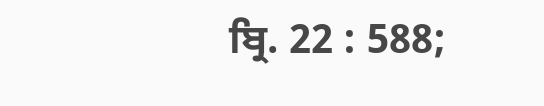ਬ੍ਰਿ. 22 : 588;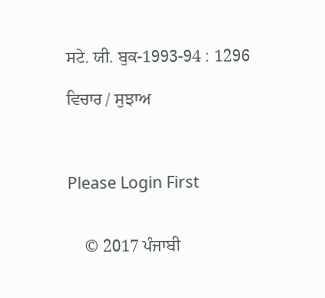ਸਟੇ. ਯੀ. ਬੁਕ-1993-94 : 1296

ਵਿਚਾਰ / ਸੁਝਾਅ



Please Login First


    © 2017 ਪੰਜਾਬੀ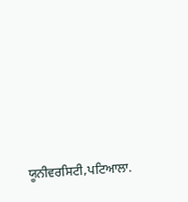ਯੂਨੀਵਰਸਿਟੀ,ਪਟਿਆਲਾ.